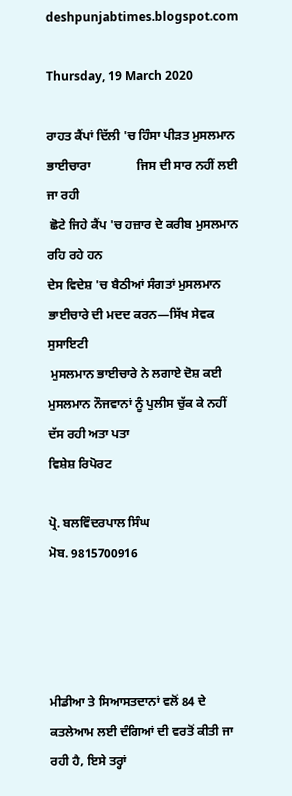deshpunjabtimes.blogspot.com

Thursday, 19 March 2020

ਰਾਹਤ ਕੈਂਪਾਂ ਦਿੱਲੀ 'ਚ ਹਿੰਸਾ ਪੀੜਤ ਮੁਸਲਮਾਨ ਭਾਈਚਾਰਾ               ਜਿਸ ਦੀ ਸਾਰ ਨਹੀਂ ਲਈ ਜਾ ਰਹੀ
 ਛੋਟੇ ਜਿਹੇ ਕੈਂਪ 'ਚ ਹਜ਼ਾਰ ਦੇ ਕਰੀਬ ਮੁਸਲਮਾਨ ਰਹਿ ਰਹੇ ਹਨ
ਦੇਸ ਵਿਦੇਸ਼ 'ਚ ਬੈਠੀਆਂ ਸੰਗਤਾਂ ਮੁਸਲਮਾਨ ਭਾਈਚਾਰੇ ਦੀ ਮਦਦ ਕਰਨ—ਸਿੱਖ ਸੇਵਕ ਸੁਸਾਇਟੀ
 ਮੁਸਲਮਾਨ ਭਾਈਚਾਰੇ ਨੇ ਲਗਾਏ ਦੋਸ਼ ਕਈ ਮੁਸਲਮਾਨ ਨੌਜਵਾਨਾਂ ਨੂੰ ਪੁਲੀਸ ਚੁੱਕ ਕੇ ਨਹੀਂ ਦੱਸ ਰਹੀ ਅਤਾ ਪਤਾ
ਵਿਸ਼ੇਸ਼ ਰਿਪੋਰਟ

ਪ੍ਰੋ. ਬਲਵਿੰਦਰਪਾਲ ਸਿੰਘ
ਮੋਬ. 9815700916




ਮੀਡੀਆ ਤੇ ਸਿਆਸਤਦਾਨਾਂ ਵਲੋਂ 84 ਦੇ ਕਤਲੇਆਮ ਲਈ ਦੰਗਿਆਂ ਦੀ ਵਰਤੋਂ ਕੀਤੀ ਜਾ ਰਹੀ ਹੈ, ਇਸੇ ਤਰ੍ਹਾਂ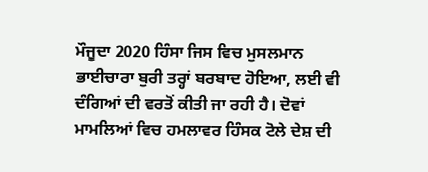ਮੌਜੂਦਾ 2020 ਹਿੰਸਾ ਜਿਸ ਵਿਚ ਮੁਸਲਮਾਨ ਭਾਈਚਾਰਾ ਬੁਰੀ ਤਰ੍ਹਾਂ ਬਰਬਾਦ ਹੋਇਆ, ਲਈ ਵੀ ਦੰਗਿਆਂ ਦੀ ਵਰਤੋਂ ਕੀਤੀ ਜਾ ਰਹੀ ਹੈ। ਦੋਵਾਂ ਮਾਮਲਿਆਂ ਵਿਚ ਹਮਲਾਵਰ ਹਿੰਸਕ ਟੋਲੇ ਦੇਸ਼ ਦੀ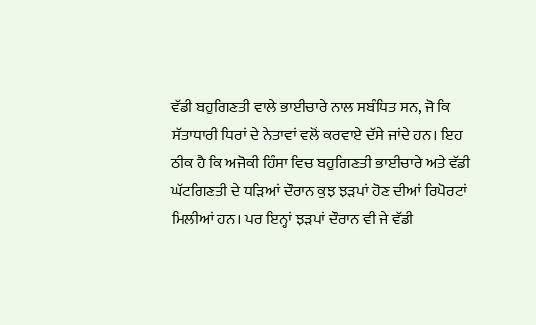ਵੱਡੀ ਬਹੁਗਿਣਤੀ ਵਾਲੇ ਭਾਈਚਾਰੇ ਨਾਲ ਸਬੰਧਿਤ ਸਨ, ਜੋ ਕਿ ਸੱਤਾਧਾਰੀ ਧਿਰਾਂ ਦੇ ਨੇਤਾਵਾਂ ਵਲੋਂ ਕਰਵਾਏ ਦੱਸੇ ਜਾਂਦੇ ਹਨ। ਇਹ ਠੀਕ ਹੈ ਕਿ ਅਜੋਕੀ ਹਿੰਸਾ ਵਿਚ ਬਹੁਗਿਣਤੀ ਭਾਈਚਾਰੇ ਅਤੇ ਵੱਡੀ ਘੱਟਗਿਣਤੀ ਦੇ ਧੜਿਆਂ ਦੌਰਾਨ ਕੁਝ ਝੜਪਾਂ ਹੋਣ ਦੀਆਂ ਰਿਪੋਰਟਾਂ ਮਿਲੀਆਂ ਹਨ। ਪਰ ਇਨ੍ਹਾਂ ਝੜਪਾਂ ਦੌਰਾਨ ਵੀ ਜੇ ਵੱਡੀ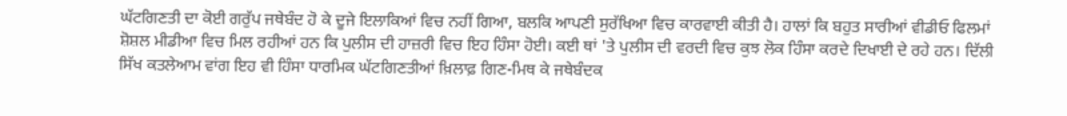ਘੱਟਗਿਣਤੀ ਦਾ ਕੋਈ ਗਰੁੱਪ ਜਥੇਬੰਦ ਹੋ ਕੇ ਦੂਜੇ ਇਲਾਕਿਆਂ ਵਿਚ ਨਹੀਂ ਗਿਆ, ਬਲਕਿ ਆਪਣੀ ਸੁਰੱਖਿਆ ਵਿਚ ਕਾਰਵਾਈ ਕੀਤੀ ਹੈ। ਹਾਲਾਂ ਕਿ ਬਹੁਤ ਸਾਰੀਆਂ ਵੀਡੀਓ ਫਿਲਮਾਂ ਸ਼ੋਸ਼ਲ ਮੀਡੀਆ ਵਿਚ ਮਿਲ ਰਹੀਆਂ ਹਨ ਕਿ ਪੁਲੀਸ ਦੀ ਹਾਜ਼ਰੀ ਵਿਚ ਇਹ ਹਿੰਸਾ ਹੋਈ। ਕਈ ਥਾਂ 'ਤੇ ਪੁਲੀਸ ਦੀ ਵਰਦੀ ਵਿਚ ਕੁਝ ਲੋਕ ਹਿੰਸਾ ਕਰਦੇ ਦਿਖਾਈ ਦੇ ਰਹੇ ਹਨ। ਦਿੱਲੀ ਸਿੱਖ ਕਤਲੇਆਮ ਵਾਂਗ ਇਹ ਵੀ ਹਿੰਸਾ ਧਾਰਮਿਕ ਘੱਟਗਿਣਤੀਆਂ ਖ਼ਿਲਾਫ਼ ਗਿਣ-ਮਿਥ ਕੇ ਜਥੇਬੰਦਕ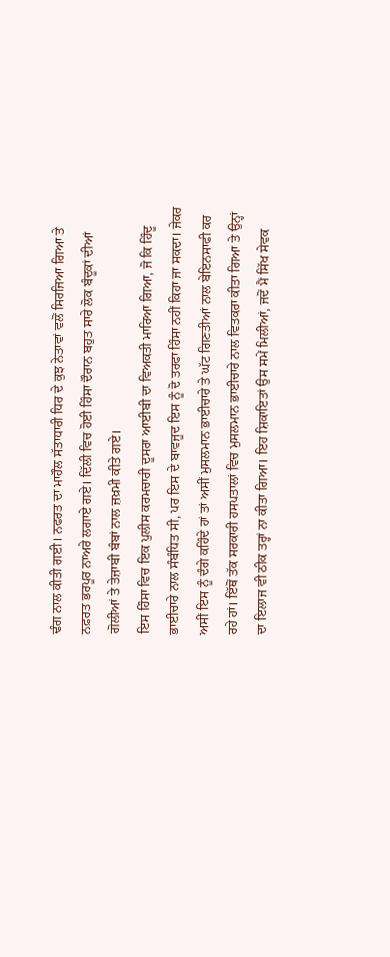ਢੰਗ ਨਾਲ ਕੀਤੀ ਗਈ। ਨਫਰਤ ਦਾ ਮਾਹੌਲ ਸੱਤਾਧਾਰੀ ਧਿਰ ਦੇ ਕੁਝ ਨੇਤਾਵਾਂ ਵਲੋਂ ਸਿਰਜਿਆ ਗਿਆ ਤੇ ਨਫ਼ਰਤ ਭਰਪੂਰ ਨਾਅਰੇ ਲਗਾਏ ਗਏ। ਦਿੱਲੀ ਵਿਚ ਹੋਈ ਹਿੰਸਾ ਦੌਰਾਨ ਬਹੁਤ ਸਾਰੇ ਲੋਕ ਬੰਦੂਕਾਂ ਦੀਆਂ ਗੋਲੀਆਂ ਤੇ ਤੇਜ਼ਾਬੀ ਬੰਬਾਂ ਨਾਲ ਜ਼ਖ਼ਮੀ ਕੀਤੇ ਗਏ।
ਇਸ ਹਿੰਸਾ ਵਿਚ ਇਕ ਪੁਲੀਸ ਕਰਮਚਾਰੀ ਦੂਸਰਾ ਆਈਬੀ ਦਾ ਵਿਅਕਤੀ ਮਾਰਿਆ ਗਿਆ, ਜੋ ਕਿ ਹਿੰਦੂ ਭਾਈਚਾਰੇ ਨਾਲ ਸੰਬੰਧਿਤ ਸੀ, ਪਰ ਇਸ ਦੇ ਬਾਵਜੂਦ ਇਸ ਨੂੰ ਦੋ ਤਰਫਾ ਹਿੰਸਾ ਨਹੀਂ ਕਿਹਾ ਜਾ ਸਕਦਾ। ਜੇਕਰ ਅਸੀਂ ਇਸ ਨੂੰ ਦੰਗੇ ਕਹਿੰਦੇ ਹਾਂ ਤਾਂ ਅਸੀਂ ਮੁਸਲਮਾਨ ਭਾਈਚਾਰੇ ਤੇ ਘੱਟ ਗਿਣਤੀਆਂ ਨਾਲ ਬੇਇਨਸਾਫੀ ਕਰ ਰਹੇ ਹਾਂ। ਇੱਥੋਂ ਤੱਕ ਸਰਕਾਰੀ ਹਸਪਤਾਲਾਂ ਵਿਚ ਮੁਸਲਮਾਨ ਭਾਈਚਾਰੇ ਨਾਲ ਵਿਤਕਰਾ ਕੀਤਾ ਗਿਆ ਤੇ ਉਨ੍ਹਾਂ ਦਾ ਇਲਾਜ ਵੀ ਠੀਕ ਤਰ੍ਹਾਂ ਨਾ ਕੀਤਾ ਗਿਆ। ਇਹ ਸ਼ਿਕਾਇਤਾਂ ਉਸ ਸਮੇਂ ਮਿਲੀਆਂ, ਜਦੋਂ ਮੈਂ ਸਿੱਖ ਸੇਵਕ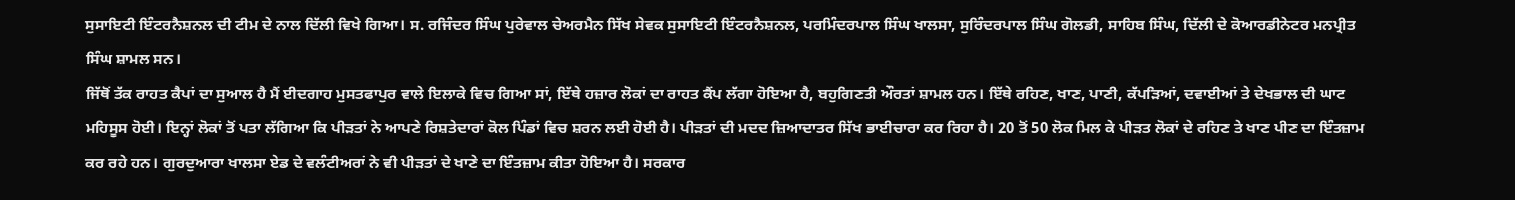ਸੁਸਾਇਟੀ ਇੰਟਰਨੈਸ਼ਨਲ ਦੀ ਟੀਮ ਦੇ ਨਾਲ ਦਿੱਲੀ ਵਿਖੇ ਗਿਆ। ਸ. ਰਜਿੰਦਰ ਸਿੰਘ ਪੁਰੇਵਾਲ ਚੇਅਰਮੈਨ ਸਿੱਖ ਸੇਵਕ ਸੁਸਾਇਟੀ ਇੰਟਰਨੈਸ਼ਨਲ, ਪਰਮਿੰਦਰਪਾਲ ਸਿੰਘ ਖਾਲਸਾ, ਸੁਰਿੰਦਰਪਾਲ ਸਿੰਘ ਗੋਲਡੀ, ਸਾਹਿਬ ਸਿੰਘ, ਦਿੱਲੀ ਦੇ ਕੋਆਰਡੀਨੇਟਰ ਮਨਪ੍ਰੀਤ ਸਿੰਘ ਸ਼ਾਮਲ ਸਨ।
ਜਿੱਥੋਂ ਤੱਕ ਰਾਹਤ ਕੈਪਾਂ ਦਾ ਸੁਆਲ ਹੈ ਮੈਂ ਈਦਗਾਹ ਮੁਸਤਫਾਪੁਰ ਵਾਲੇ ਇਲਾਕੇ ਵਿਚ ਗਿਆ ਸਾਂ, ਇੱਥੇ ਹਜ਼ਾਰ ਲੋਕਾਂ ਦਾ ਰਾਹਤ ਕੈਂਪ ਲੱਗਾ ਹੋਇਆ ਹੈ, ਬਹੁਗਿਣਤੀ ਔਰਤਾਂ ਸ਼ਾਮਲ ਹਨ। ਇੱਥੇ ਰਹਿਣ, ਖਾਣ, ਪਾਣੀ, ਕੱਪੜਿਆਂ, ਦਵਾਈਆਂ ਤੇ ਦੇਖਭਾਲ ਦੀ ਘਾਟ ਮਹਿਸੂਸ ਹੋਈ। ਇਨ੍ਹਾਂ ਲੋਕਾਂ ਤੋਂ ਪਤਾ ਲੱਗਿਆ ਕਿ ਪੀੜਤਾਂ ਨੇ ਆਪਣੇ ਰਿਸ਼ਤੇਦਾਰਾਂ ਕੋਲ ਪਿੰਡਾਂ ਵਿਚ ਸ਼ਰਨ ਲਈ ਹੋਈ ਹੈ। ਪੀੜਤਾਂ ਦੀ ਮਦਦ ਜ਼ਿਆਦਾਤਰ ਸਿੱਖ ਭਾਈਚਾਰਾ ਕਰ ਰਿਹਾ ਹੈ। 20 ਤੋਂ 50 ਲੋਕ ਮਿਲ ਕੇ ਪੀੜਤ ਲੋਕਾਂ ਦੇ ਰਹਿਣ ਤੇ ਖਾਣ ਪੀਣ ਦਾ ਇੰਤਜ਼ਾਮ ਕਰ ਰਹੇ ਹਨ। ਗੁਰਦੁਆਰਾ ਖਾਲਸਾ ਏਡ ਦੇ ਵਲੰਟੀਅਰਾਂ ਨੇ ਵੀ ਪੀੜਤਾਂ ਦੇ ਖਾਣੇ ਦਾ ਇੰਤਜ਼ਾਮ ਕੀਤਾ ਹੋਇਆ ਹੈ। ਸਰਕਾਰ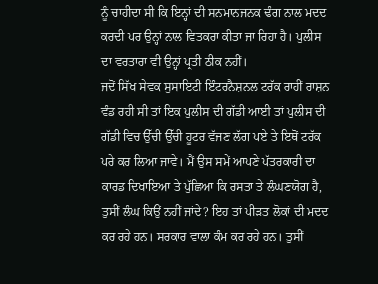ਨੂੰ ਚਾਹੀਦਾ ਸੀ ਕਿ ਇਨ੍ਹਾਂ ਦੀ ਸਨਮਾਨਜਨਕ ਢੰਗ ਨਾਲ ਮਦਦ ਕਰਦੀ ਪਰ ਉਨ੍ਹਾਂ ਨਾਲ ਵਿਤਕਰਾ ਕੀਤਾ ਜਾ ਰਿਹਾ ਹੈ। ਪੁਲੀਸ ਦਾ ਵਰਤਾਰਾ ਵੀ ਉਨ੍ਹਾਂ ਪ੍ਰਤੀ ਠੀਕ ਨਹੀਂ।
ਜਦੋਂ ਸਿੱਖ ਸੇਵਕ ਸੁਸਾਇਟੀ ਇੰਟਰਨੈਸ਼ਨਲ ਟਰੱਕ ਰਾਹੀਂ ਰਾਸ਼ਨ ਵੰਡ ਰਹੀ ਸੀ ਤਾਂ ਇਕ ਪੁਲੀਸ ਦੀ ਗੱਡੀ ਆਈ ਤਾਂ ਪੁਲੀਸ ਦੀ ਗੱਡੀ ਵਿਚ ਉੱਚੀ ਉੱਚੀ ਹੂਟਰ ਵੱਜਣ ਲੱਗ ਪਏ ਤੇ ਇਥੋਂ ਟਰੱਕ ਪਰੇ ਕਰ ਲਿਆ ਜਾਵੇ। ਮੈਂ ਉਸ ਸਮੇਂ ਆਪਣੇ ਪੱਤਰਕਾਰੀ ਦਾ ਕਾਰਡ ਦਿਖਾਇਆ ਤੇ ਪੁੱਛਿਆ ਕਿ ਰਸਤਾ ਤੇ ਲੰਘਣਯੋਗ ਹੈ, ਤੁਸੀਂ ਲੰਘ ਕਿਉਂ ਨਹੀਂ ਜਾਂਦੇ? ਇਹ ਤਾਂ ਪੀੜਤ ਲੋਕਾਂ ਦੀ ਮਦਦ ਕਰ ਰਹੇ ਹਨ। ਸਰਕਾਰ ਵਾਲਾ ਕੰਮ ਕਰ ਰਹੇ ਹਨ। ਤੁਸੀਂ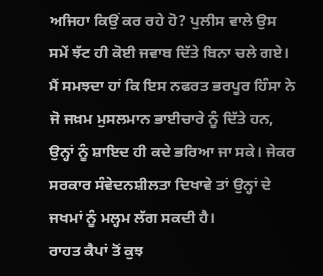ਅਜਿਹਾ ਕਿਉਂ ਕਰ ਰਹੇ ਹੋ? ਪੁਲੀਸ ਵਾਲੇ ਉਸ ਸਮੇਂ ਝੱਟ ਹੀ ਕੋਈ ਜਵਾਬ ਦਿੱਤੇ ਬਿਨਾ ਚਲੇ ਗਏ। ਮੈਂ ਸਮਝਦਾ ਹਾਂ ਕਿ ਇਸ ਨਫਰਤ ਭਰਪੂਰ ਹਿੰਸਾ ਨੇ ਜੋ ਜਖ਼ਮ ਮੁਸਲਮਾਨ ਭਾਈਚਾਰੇ ਨੂੰ ਦਿੱਤੇ ਹਨ, ਉਨ੍ਹਾਂ ਨੂੰ ਸ਼ਾਇਦ ਹੀ ਕਦੇ ਭਰਿਆ ਜਾ ਸਕੇ। ਜੇਕਰ ਸਰਕਾਰ ਸੰਵੇਦਨਸ਼ੀਲਤਾ ਦਿਖਾਵੇ ਤਾਂ ਉਨ੍ਹਾਂ ਦੇ ਜਖਮਾਂ ਨੂੰ ਮਲ੍ਹਮ ਲੱਗ ਸਕਦੀ ਹੈ।
ਰਾਹਤ ਕੈਪਾਂ ਤੋਂ ਕੁਝ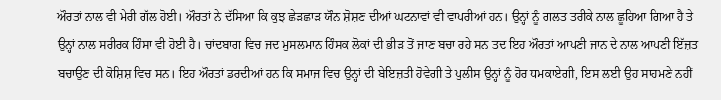ਔਰਤਾਂ ਨਾਲ ਵੀ ਮੇਰੀ ਗੱਲ ਹੋਈ। ਔਰਤਾਂ ਨੇ ਦੱਸਿਆ ਕਿ ਕੁਝ ਛੇੜਛਾੜ ਯੌਨ ਸ਼ੋਸ਼ਣ ਦੀਆਂ ਘਟਨਾਵਾਂ ਵੀ ਵਾਪਰੀਆਂ ਹਨ। ਉਨ੍ਹਾਂ ਨੂੰ ਗਲਤ ਤਰੀਕੇ ਨਾਲ ਛੂਹਿਆ ਗਿਆ ਹੈ ਤੇ ਉਨ੍ਹਾਂ ਨਾਲ ਸਰੀਰਕ ਹਿੰਸਾ ਵੀ ਹੋਈ ਹੈ। ਚਾਂਦਬਾਗ ਵਿਚ ਜਦ ਮੁਸਲਮਾਨ ਹਿੰਸਕ ਲੋਕਾਂ ਦੀ ਭੀੜ ਤੋਂ ਜਾਣ ਬਚਾ ਰਹੇ ਸਨ ਤਦ ਇਹ ਔਰਤਾਂ ਆਪਣੀ ਜਾਨ ਦੇ ਨਾਲ ਆਪਣੀ ਇੱਜ਼ਤ ਬਚਾਉਣ ਦੀ ਕੋਸ਼ਿਸ਼ ਵਿਚ ਸਨ। ਇਹ ਔਰਤਾਂ ਡਰਦੀਆਂ ਹਨ ਕਿ ਸਮਾਜ ਵਿਚ ਉਨ੍ਹਾਂ ਦੀ ਬੇਇਜ਼ਤੀ ਹੋਵੇਗੀ ਤੇ ਪੁਲੀਸ ਉਨ੍ਹਾਂ ਨੂੰ ਹੋਰ ਧਮਕਾਏਗੀ, ਇਸ ਲਈ ਉਹ ਸਾਹਮਣੇ ਨਹੀਂ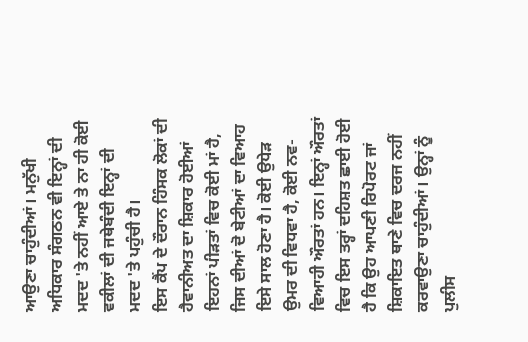ਆਉਣਾ ਚਾਹੁੰਦੀਆਂ। ਮਨੁੱਖੀ ਅਧਿਕਾਰ ਸੰਗਠਨ ਵੀ ਇਨ੍ਹਾਂ ਦੀ ਮਦਦ 'ਤੇ ਨਹੀਂ ਆਏ ਤੇ ਨਾ ਹੀ ਕੋਈ ਵਕੀਲਾਂ ਦੀ ਜਥੇਬੰਦੀ ਇਨ੍ਹਾਂ ਦੀ ਮਦਦ 'ਤੇ ਪਹੁੰਚੀ ਹੈ।
ਇਸ ਕੈਂਪ ਦੇ ਦੌਰਾਨ ਹਿੰਸਕ ਲੋਕਾਂ ਦੀ ਹੈਵਾਨੀਅਤ ਦਾ ਸ਼ਿਕਾਰ ਹੋਈਆਂ ਇਹਨਾਂ ਪੀੜਤਾਂ ਵਿਚ ਕੋਈ ਮਾਂ ਹੈ, ਜਿਸ ਦੀਆਂ ਦੋ ਬੇਟੀਆਂ ਦਾ ਵਿਆਹ ਇਸੇ ਸਾਲ ਹੋਣਾ ਹੈ। ਕੋਈ ਉਧੇੜ ਉਮਰ ਦੀ ਵਿਧਵਾ ਹੈ, ਕੋਈ ਨਵ-ਵਿਆਹੀ ਔਰਤਾਂ ਹਨ। ਇਨ੍ਹਾਂ ਔਰਤਾਂ ਵਿਚ ਇਸ ਤਰ੍ਹਾਂ ਦਹਿਸ਼ਤ ਛਾਈ ਹੋਈ ਹੈ ਕਿ ਉਹ ਆਪਣੀ ਰਿਪੋਰਟ ਜਾਂ ਸ਼ਿਕਾਇਤ ਥਾਣੇ ਵਿਚ ਦਰਜ ਨਹੀਂ ਕਰਵਾਉਣਾ ਚਾਹੁੰਦੀਆਂ। ਉਨ੍ਹਾਂ ਨੂੰ ਪੁਲੀਸ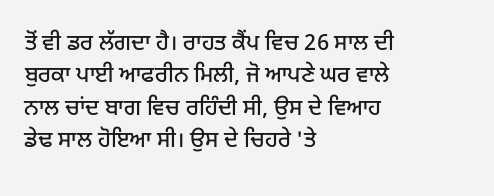ਤੋਂ ਵੀ ਡਰ ਲੱਗਦਾ ਹੈ। ਰਾਹਤ ਕੈਂਪ ਵਿਚ 26 ਸਾਲ ਦੀ ਬੁਰਕਾ ਪਾਈ ਆਫਰੀਨ ਮਿਲੀ, ਜੋ ਆਪਣੇ ਘਰ ਵਾਲੇ ਨਾਲ ਚਾਂਦ ਬਾਗ ਵਿਚ ਰਹਿੰਦੀ ਸੀ, ਉਸ ਦੇ ਵਿਆਹ  ਡੇਢ ਸਾਲ ਹੋਇਆ ਸੀ। ਉਸ ਦੇ ਚਿਹਰੇ 'ਤੇ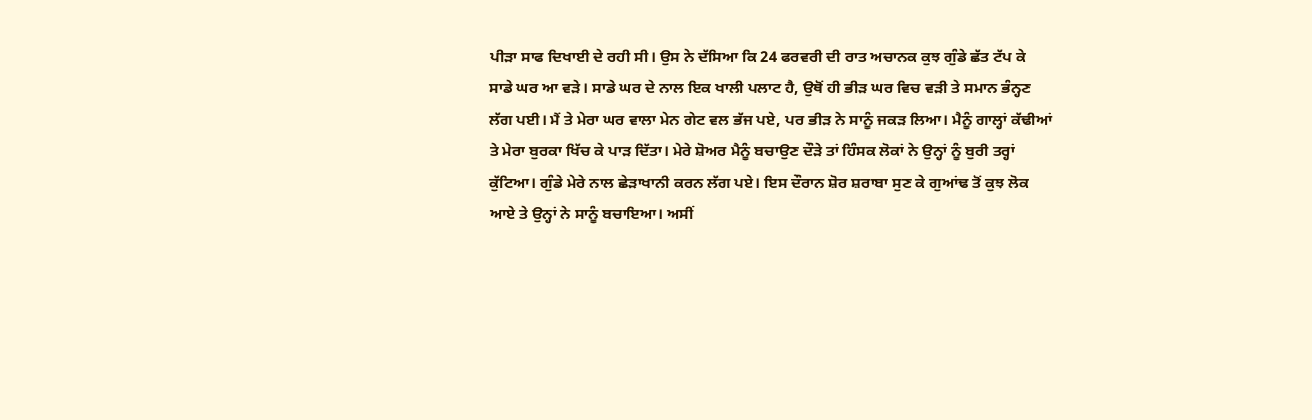ਪੀੜਾ ਸਾਫ ਦਿਖਾਈ ਦੇ ਰਹੀ ਸੀ। ਉਸ ਨੇ ਦੱਸਿਆ ਕਿ 24 ਫਰਵਰੀ ਦੀ ਰਾਤ ਅਚਾਨਕ ਕੁਝ ਗੁੰਡੇ ਛੱਤ ਟੱਪ ਕੇ ਸਾਡੇ ਘਰ ਆ ਵੜੇ। ਸਾਡੇ ਘਰ ਦੇ ਨਾਲ ਇਕ ਖਾਲੀ ਪਲਾਟ ਹੈ, ਉਥੋਂ ਹੀ ਭੀੜ ਘਰ ਵਿਚ ਵੜੀ ਤੇ ਸਮਾਨ ਭੰਨ੍ਹਣ ਲੱਗ ਪਈ। ਮੈਂ ਤੇ ਮੇਰਾ ਘਰ ਵਾਲਾ ਮੇਨ ਗੇਟ ਵਲ ਭੱਜ ਪਏ, ਪਰ ਭੀੜ ਨੇ ਸਾਨੂੰ ਜਕੜ ਲਿਆ। ਮੈਨੂੰ ਗਾਲ੍ਹਾਂ ਕੱਢੀਆਂ ਤੇ ਮੇਰਾ ਬੁਰਕਾ ਖਿੱਚ ਕੇ ਪਾੜ ਦਿੱਤਾ। ਮੇਰੇ ਸ਼ੋਅਰ ਮੈਨੂੰ ਬਚਾਉਣ ਦੌੜੇ ਤਾਂ ਹਿੰਸਕ ਲੋਕਾਂ ਨੇ ਉਨ੍ਹਾਂ ਨੂੰ ਬੁਰੀ ਤਰ੍ਹਾਂ ਕੁੱਟਿਆ। ਗੁੰਡੇ ਮੇਰੇ ਨਾਲ ਛੇੜਾਖਾਨੀ ਕਰਨ ਲੱਗ ਪਏ। ਇਸ ਦੌਰਾਨ ਸ਼ੋਰ ਸ਼ਰਾਬਾ ਸੁਣ ਕੇ ਗੁਆਂਢ ਤੋਂ ਕੁਝ ਲੋਕ ਆਏ ਤੇ ਉਨ੍ਹਾਂ ਨੇ ਸਾਨੂੰ ਬਚਾਇਆ। ਅਸੀਂ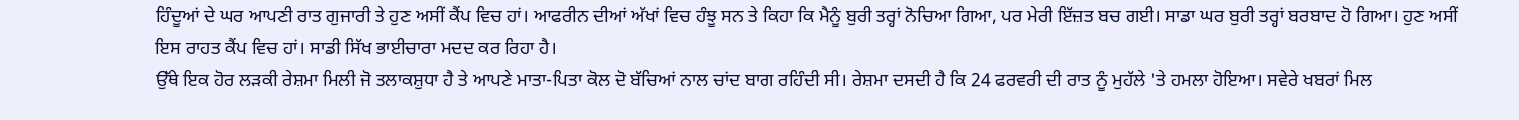ਹਿੰਦੂਆਂ ਦੇ ਘਰ ਆਪਣੀ ਰਾਤ ਗੁਜਾਰੀ ਤੇ ਹੁਣ ਅਸੀਂ ਕੈਂਪ ਵਿਚ ਹਾਂ। ਆਫਰੀਨ ਦੀਆਂ ਅੱਖਾਂ ਵਿਚ ਹੰਝੂ ਸਨ ਤੇ ਕਿਹਾ ਕਿ ਮੈਨੂੰ ਬੁਰੀ ਤਰ੍ਹਾਂ ਨੋਚਿਆ ਗਿਆ, ਪਰ ਮੇਰੀ ਇੱਜ਼ਤ ਬਚ ਗਈ। ਸਾਡਾ ਘਰ ਬੁਰੀ ਤਰ੍ਹਾਂ ਬਰਬਾਦ ਹੋ ਗਿਆ। ਹੁਣ ਅਸੀਂ ਇਸ ਰਾਹਤ ਕੈਂਪ ਵਿਚ ਹਾਂ। ਸਾਡੀ ਸਿੱਖ ਭਾਈਚਾਰਾ ਮਦਦ ਕਰ ਰਿਹਾ ਹੈ।
ਉੱਥੇ ਇਕ ਹੋਰ ਲੜਕੀ ਰੇਸ਼ਮਾ ਮਿਲੀ ਜੋ ਤਲਾਕਸ਼ੁਧਾ ਹੈ ਤੇ ਆਪਣੇ ਮਾਤਾ-ਪਿਤਾ ਕੋਲ ਦੋ ਬੱਚਿਆਂ ਨਾਲ ਚਾਂਦ ਬਾਗ ਰਹਿੰਦੀ ਸੀ। ਰੇਸ਼ਮਾ ਦਸਦੀ ਹੈ ਕਿ 24 ਫਰਵਰੀ ਦੀ ਰਾਤ ਨੂੰ ਮੁਹੱਲੇ 'ਤੇ ਹਮਲਾ ਹੋਇਆ। ਸਵੇਰੇ ਖਬਰਾਂ ਮਿਲ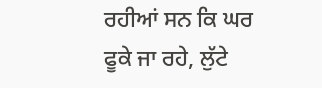ਰਹੀਆਂ ਸਨ ਕਿ ਘਰ ਫੂਕੇ ਜਾ ਰਹੇ, ਲੁੱਟੇ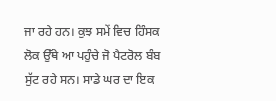ਜਾ ਰਹੇ ਹਨ। ਕੁਝ ਸਮੇਂ ਵਿਚ ਹਿੰਸਕ ਲੋਕ ਉੱਥੇ ਆ ਪਹੁੰਚੇ ਜੋ ਪੈਟਰੋਲ ਬੰਬ ਸੁੱਟ ਰਹੇ ਸਨ। ਸਾਡੇ ਘਰ ਦਾ ਇਕ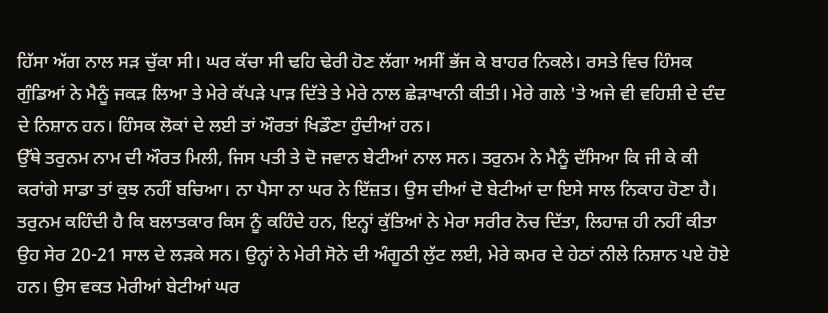ਹਿੱਸਾ ਅੱਗ ਨਾਲ ਸੜ ਚੁੱਕਾ ਸੀ। ਘਰ ਕੱਚਾ ਸੀ ਢਹਿ ਢੇਰੀ ਹੋਣ ਲੱਗਾ ਅਸੀਂ ਭੱਜ ਕੇ ਬਾਹਰ ਨਿਕਲੇ। ਰਸਤੇ ਵਿਚ ਹਿੰਸਕ ਗੁੰਡਿਆਂ ਨੇ ਮੈਨੂੰ ਜਕੜ ਲਿਆ ਤੇ ਮੇਰੇ ਕੱਪੜੇ ਪਾੜ ਦਿੱਤੇ ਤੇ ਮੇਰੇ ਨਾਲ ਛੇੜਾਖਾਨੀ ਕੀਤੀ। ਮੇਰੇ ਗਲੇ 'ਤੇ ਅਜੇ ਵੀ ਵਹਿਸ਼ੀ ਦੇ ਦੰਦ ਦੇ ਨਿਸ਼ਾਨ ਹਨ। ਹਿੰਸਕ ਲੋਕਾਂ ਦੇ ਲਈ ਤਾਂ ਔਰਤਾਂ ਖਿਡੌਣਾ ਹੁੰਦੀਆਂ ਹਨ।
ਉੱਥੇ ਤਰੁਨਮ ਨਾਮ ਦੀ ਔਰਤ ਮਿਲੀ, ਜਿਸ ਪਤੀ ਤੇ ਦੋ ਜਵਾਨ ਬੇਟੀਆਂ ਨਾਲ ਸਨ। ਤਰੁਨਮ ਨੇ ਮੈਨੂੰ ਦੱਸਿਆ ਕਿ ਜੀ ਕੇ ਕੀ ਕਰਾਂਗੇ ਸਾਡਾ ਤਾਂ ਕੁਝ ਨਹੀਂ ਬਚਿਆ। ਨਾ ਪੈਸਾ ਨਾ ਘਰ ਨੇ ਇੱਜ਼ਤ। ਉਸ ਦੀਆਂ ਦੋ ਬੇਟੀਆਂ ਦਾ ਇਸੇ ਸਾਲ ਨਿਕਾਹ ਹੋਣਾ ਹੈ। ਤਰੁਨਮ ਕਹਿੰਦੀ ਹੈ ਕਿ ਬਲਾਤਕਾਰ ਕਿਸ ਨੂੰ ਕਹਿੰਦੇ ਹਨ, ਇਨ੍ਹਾਂ ਕੁੱਤਿਆਂ ਨੇ ਮੇਰਾ ਸਰੀਰ ਨੋਚ ਦਿੱਤਾ, ਲਿਹਾਜ਼ ਹੀ ਨਹੀਂ ਕੀਤਾ ਉਹ ਸੇਰ 20-21 ਸਾਲ ਦੇ ਲੜਕੇ ਸਨ। ਉਨ੍ਹਾਂ ਨੇ ਮੇਰੀ ਸੋਨੇ ਦੀ ਅੰਗੂਠੀ ਲੁੱਟ ਲਈ, ਮੇਰੇ ਕਮਰ ਦੇ ਹੇਠਾਂ ਨੀਲੇ ਨਿਸ਼ਾਨ ਪਏ ਹੋਏ ਹਨ। ਉਸ ਵਕਤ ਮੇਰੀਆਂ ਬੇਟੀਆਂ ਘਰ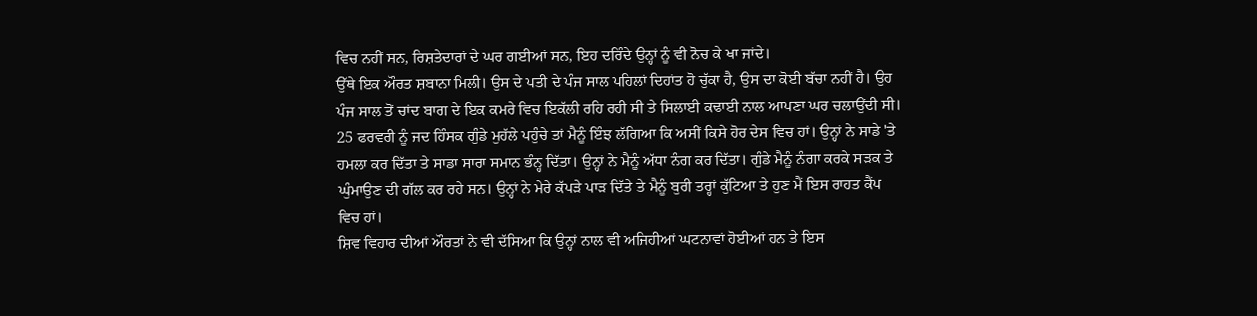ਵਿਚ ਨਹੀਂ ਸਨ, ਰਿਸ਼ਤੇਦਾਰਾਂ ਦੇ ਘਰ ਗਈਆਂ ਸਨ, ਇਹ ਦਰਿੰਦੇ ਉਨ੍ਹਾਂ ਨੂੰ ਵੀ ਨੋਚ ਕੇ ਖਾ ਜਾਂਦੇ।
ਉੱਥੇ ਇਕ ਔਰਤ ਸ਼ਬਾਨਾ ਮਿਲੀ। ਉਸ ਦੇ ਪਤੀ ਦੇ ਪੰਜ ਸਾਲ ਪਹਿਲਾਂ ਦਿਹਾਂਤ ਹੋ ਚੁੱਕਾ ਹੈ, ਉਸ ਦਾ ਕੋਈ ਬੱਚਾ ਨਹੀਂ ਹੈ। ਉਹ ਪੰਜ ਸਾਲ ਤੋਂ ਚਾਂਦ ਬਾਗ ਦੇ ਇਕ ਕਮਰੇ ਵਿਚ ਇਕੱਲੀ ਰਹਿ ਰਹੀ ਸੀ ਤੇ ਸਿਲਾਈ ਕਢਾਈ ਨਾਲ ਆਪਣਾ ਘਰ ਚਲਾਉਂਦੀ ਸੀ। 25 ਫਰਵਰੀ ਨੂੰ ਜਦ ਹਿੰਸਕ ਗੁੰਡੇ ਮੁਹੱਲੇ ਪਹੁੰਚੇ ਤਾਂ ਮੈਨੂੰ ਇੰਝ ਲੱਗਿਆ ਕਿ ਅਸੀਂ ਕਿਸੇ ਹੋਰ ਦੇਸ ਵਿਚ ਹਾਂ। ਉਨ੍ਹਾਂ ਨੇ ਸਾਡੇ 'ਤੇ ਹਮਲਾ ਕਰ ਦਿੱਤਾ ਤੇ ਸਾਡਾ ਸਾਰਾ ਸਮਾਨ ਭੰਨ੍ਹ ਦਿੱਤਾ। ਉਨ੍ਹਾਂ ਨੇ ਮੈਨੂੰ ਅੱਧਾ ਨੰਗ ਕਰ ਦਿੱਤਾ। ਗੁੰਡੇ ਮੈਨੂੰ ਨੰਗਾ ਕਰਕੇ ਸੜਕ ਤੇ ਘੁੰਮਾਉਣ ਦੀ ਗੱਲ ਕਰ ਰਹੇ ਸਨ। ਉਨ੍ਹਾਂ ਨੇ ਮੇਰੇ ਕੱਪੜੇ ਪਾੜ ਦਿੱਤੇ ਤੇ ਮੈਨੂੰ ਬੁਰੀ ਤਰ੍ਹਾਂ ਕੁੱਟਿਆ ਤੇ ਹੁਣ ਮੈਂ ਇਸ ਰਾਹਤ ਕੈਂਪ ਵਿਚ ਹਾਂ।
ਸ਼ਿਵ ਵਿਹਾਰ ਦੀਆਂ ਔਰਤਾਂ ਨੇ ਵੀ ਦੱਸਿਆ ਕਿ ਉਨ੍ਹਾਂ ਨਾਲ ਵੀ ਅਜਿਹੀਆਂ ਘਟਨਾਵਾਂ ਹੋਈਆਂ ਹਨ ਤੇ ਇਸ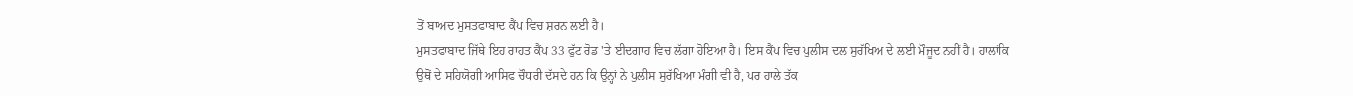ਤੋਂ ਬਾਅਦ ਮੁਸਤਫਾਬਾਦ ਕੈਂਪ ਵਿਚ ਸ਼ਰਨ ਲਈ ਹੈ।
ਮੁਸਤਫਾਬਾਦ ਜਿੱਥੇ ਇਹ ਰਾਹਤ ਕੈਂਪ 33 ਫੁੱਟ ਰੋਡ 'ਤੇ ਈਦਗਾਹ ਵਿਚ ਲੱਗਾ ਹੋਇਆ ਹੈ। ਇਸ ਕੈਂਪ ਵਿਚ ਪੁਲੀਸ ਦਲ ਸੁਰੱਖਿਅ ਦੇ ਲਈ ਮੌਜੂਦ ਨਹੀਂ ਹੈ। ਹਾਲਾਂਕਿ ਉਥੋਂ ਦੇ ਸਹਿਯੋਗੀ ਆਸਿਫ ਚੌਧਰੀ ਦੱਸਦੇ ਹਨ ਕਿ ਉਨ੍ਹਾਂ ਨੇ ਪੁਲੀਸ ਸੁਰੱਖਿਆ ਮੰਗੀ ਵੀ ਹੈ, ਪਰ ਹਾਲੇ ਤੱਕ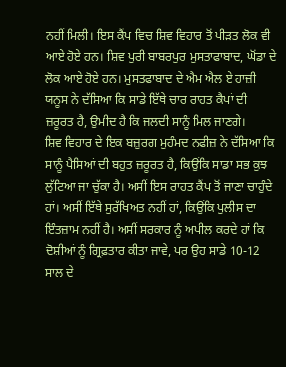ਨਹੀਂ ਮਿਲੀ। ਇਸ ਕੈਂਪ ਵਿਚ ਸ਼ਿਵ ਵਿਹਾਰ ਤੋਂ ਪੀੜਤ ਲੋਕ ਵੀ ਆਏ ਹੋਏ ਹਨ। ਸ਼ਿਵ ਪੁਰੀ ਬਾਬਰਪੁਰ ਮੁਸਤਾਫਾਬਾਦ, ਘੋਂਡਾ ਦੇ ਲੋਕ ਆਏ ਹੋਏ ਹਨ। ਮੁਸਤਫਾਬਾਦ ਦੇ ਐਮ ਐਲ ਏ ਹਾਜ਼ੀ ਯਨੂਸ ਨੇ ਦੱਸਿਆ ਕਿ ਸਾਡੇ ਇੱਥੇ ਚਾਰ ਰਾਹਤ ਕੈਪਾਂ ਦੀ ਜ਼ਰੂਰਤ ਹੈ, ਉਮੀਦ ਹੈ ਕਿ ਜਲਦੀ ਸਾਨੂੰ ਮਿਲ ਜਾਣਗੇ।
ਸ਼ਿਵ ਵਿਹਾਰ ਦੇ ਇਕ ਬਜ਼ੁਰਗ ਮੁਹੰਮਦ ਨਫੀਜ਼ ਨੇ ਦੱਸਿਆ ਕਿ ਸਾਨੂੰ ਪੈਸਿਆਂ ਦੀ ਬਹੁਤ ਜ਼ਰੂਰਤ ਹੈ, ਕਿਉਂਕਿ ਸਾਡਾ ਸਭ ਕੁਝ ਲੁੱਟਿਆ ਜਾ ਚੁੱਕਾ ਹੈ। ਅਸੀਂ ਇਸ ਰਾਹਤ ਕੈਂਪ ਤੋਂ ਜਾਣਾ ਚਾਹੁੰਦੇ ਹਾਂ। ਅਸੀਂ ਇੱਥੇ ਸੁਰੱਖਿਅਤ ਨਹੀਂ ਹਾਂ, ਕਿਉਂਕਿ ਪੁਲੀਸ ਦਾ ਇੰਤਜ਼ਾਮ ਨਹੀਂ ਹੈ। ਅਸੀਂ ਸਰਕਾਰ ਨੂੰ ਅਪੀਲ ਕਰਦੇ ਹਾਂ ਕਿ ਦੋਸ਼ੀਆਂ ਨੂੰ ਗ੍ਰਿਫ਼ਤਾਰ ਕੀਤਾ ਜਾਵੇ, ਪਰ ਉਹ ਸਾਡੇ 10-12 ਸਾਲ ਦੇ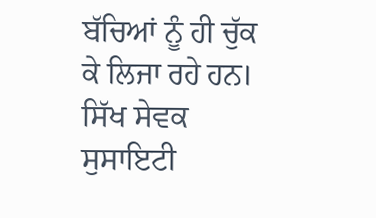ਬੱਚਿਆਂ ਨੂੰ ਹੀ ਚੁੱਕ ਕੇ ਲਿਜਾ ਰਹੇ ਹਨ।
ਸਿੱਖ ਸੇਵਕ ਸੁਸਾਇਟੀ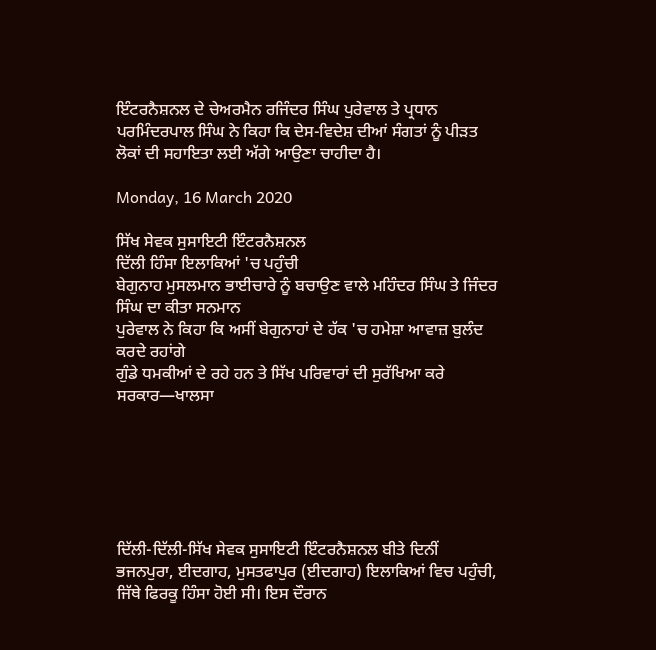ਇੰਟਰਨੈਸ਼ਨਲ ਦੇ ਚੇਅਰਮੈਨ ਰਜਿੰਦਰ ਸਿੰਘ ਪੁਰੇਵਾਲ ਤੇ ਪ੍ਰਧਾਨ ਪਰਮਿੰਦਰਪਾਲ ਸਿੰਘ ਨੇ ਕਿਹਾ ਕਿ ਦੇਸ-ਵਿਦੇਸ਼ ਦੀਆਂ ਸੰਗਤਾਂ ਨੂੰ ਪੀੜਤ ਲੋਕਾਂ ਦੀ ਸਹਾਇਤਾ ਲਈ ਅੱਗੇ ਆਉਣਾ ਚਾਹੀਦਾ ਹੈ।

Monday, 16 March 2020

ਸਿੱਖ ਸੇਵਕ ਸੁਸਾਇਟੀ ਇੰਟਰਨੈਸ਼ਨਲ
ਦਿੱਲੀ ਹਿੰਸਾ ਇਲਾਕਿਆਂ 'ਚ ਪਹੁੰਚੀ
ਬੇਗੁਨਾਹ ਮੁਸਲਮਾਨ ਭਾਈਚਾਰੇ ਨੂੰ ਬਚਾਉਣ ਵਾਲੇ ਮਹਿੰਦਰ ਸਿੰਘ ਤੇ ਜਿੰਦਰ ਸਿੰਘ ਦਾ ਕੀਤਾ ਸਨਮਾਨ
ਪੁਰੇਵਾਲ ਨੇ ਕਿਹਾ ਕਿ ਅਸੀਂ ਬੇਗੁਨਾਹਾਂ ਦੇ ਹੱਕ 'ਚ ਹਮੇਸ਼ਾ ਆਵਾਜ਼ ਬੁਲੰਦ ਕਰਦੇ ਰਹਾਂਗੇ
ਗੁੰਡੇ ਧਮਕੀਆਂ ਦੇ ਰਹੇ ਹਨ ਤੇ ਸਿੱਖ ਪਰਿਵਾਰਾਂ ਦੀ ਸੁਰੱਖਿਆ ਕਰੇ ਸਰਕਾਰ—ਖਾਲਸਾ






ਦਿੱਲੀ-ਦਿੱਲੀ-ਸਿੱਖ ਸੇਵਕ ਸੁਸਾਇਟੀ ਇੰਟਰਨੈਸ਼ਨਲ ਬੀਤੇ ਦਿਨੀਂ ਭਜਨਪੁਰਾ, ਈਦਗਾਹ, ਮੁਸਤਫਾਪੁਰ (ਈਦਗਾਹ) ਇਲਾਕਿਆਂ ਵਿਚ ਪਹੁੰਚੀ, ਜਿੱਥੇ ਫਿਰਕੂ ਹਿੰਸਾ ਹੋਈ ਸੀ। ਇਸ ਦੌਰਾਨ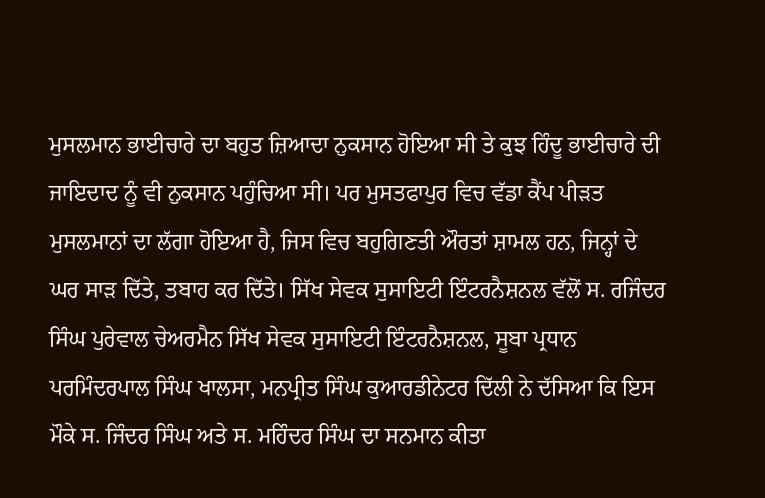ਮੁਸਲਮਾਨ ਭਾਈਚਾਰੇ ਦਾ ਬਹੁਤ ਜ਼ਿਆਦਾ ਨੁਕਸਾਨ ਹੋਇਆ ਸੀ ਤੇ ਕੁਝ ਹਿੰਦੂ ਭਾਈਚਾਰੇ ਦੀ ਜਾਇਦਾਦ ਨੂੰ ਵੀ ਨੁਕਸਾਨ ਪਹੁੰਚਿਆ ਸੀ। ਪਰ ਮੁਸਤਫਾਪੁਰ ਵਿਚ ਵੱਡਾ ਕੈਂਪ ਪੀੜਤ ਮੁਸਲਮਾਨਾਂ ਦਾ ਲੱਗਾ ਹੋਇਆ ਹੈ, ਜਿਸ ਵਿਚ ਬਹੁਗਿਣਤੀ ਔਰਤਾਂ ਸ਼ਾਮਲ ਹਨ, ਜਿਨ੍ਹਾਂ ਦੇ ਘਰ ਸਾੜ ਦਿੱਤੇ, ਤਬਾਹ ਕਰ ਦਿੱਤੇ। ਸਿੱਖ ਸੇਵਕ ਸੁਸਾਇਟੀ ਇੰਟਰਨੈਸ਼ਨਲ ਵੱਲੋਂ ਸ. ਰਜਿੰਦਰ ਸਿੰਘ ਪੁਰੇਵਾਲ ਚੇਅਰਮੈਨ ਸਿੱਖ ਸੇਵਕ ਸੁਸਾਇਟੀ ਇੰਟਰਨੈਸ਼ਨਲ, ਸੂਬਾ ਪ੍ਰਧਾਨ ਪਰਮਿੰਦਰਪਾਲ ਸਿੰਘ ਖਾਲਸਾ, ਮਨਪ੍ਰੀਤ ਸਿੰਘ ਕੁਆਰਡੀਨੇਟਰ ਦਿੱਲੀ ਨੇ ਦੱਸਿਆ ਕਿ ਇਸ ਮੌਕੇ ਸ. ਜਿੰਦਰ ਸਿੰਘ ਅਤੇ ਸ. ਮਹਿੰਦਰ ਸਿੰਘ ਦਾ ਸਨਮਾਨ ਕੀਤਾ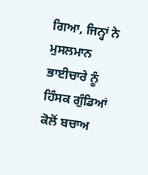ਗਿਆ, ਜਿਨ੍ਹਾਂ ਨੇ ਮੁਸਲਮਾਨ ਭਾਈਚਾਰੇ ਨੂੰ ਹਿੰਸਕ ਗੁੰਡਿਆਂ ਕੋਲੋਂ ਬਚਾਅ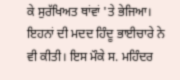ਕੇ ਸੁਰੱਖਿਅਤ ਥਾਂਵਾਂ 'ਤੇ ਭੇਜਿਆ। ਇਹਨਾਂ ਦੀ ਮਦਦ ਹਿੰਦੂ ਭਾਈਚਾਰੇ ਨੇ ਵੀ ਕੀਤੀ। ਇਸ ਮੌਕੇ ਸ. ਮਹਿੰਦਰ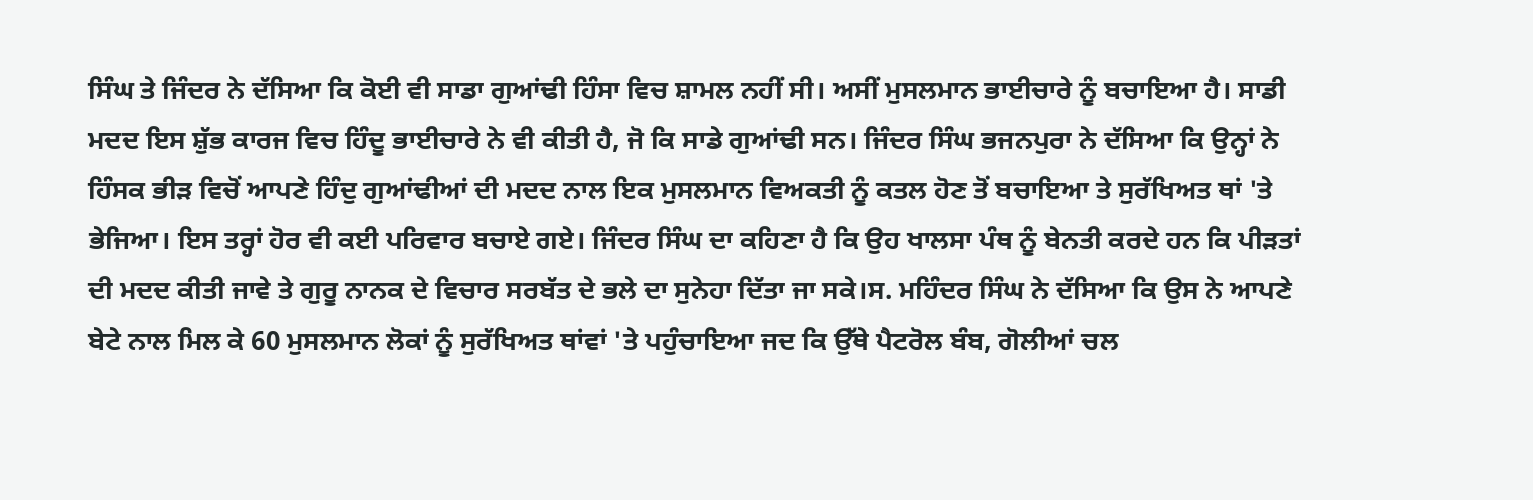ਸਿੰਘ ਤੇ ਜਿੰਦਰ ਨੇ ਦੱਸਿਆ ਕਿ ਕੋਈ ਵੀ ਸਾਡਾ ਗੁਆਂਢੀ ਹਿੰਸਾ ਵਿਚ ਸ਼ਾਮਲ ਨਹੀਂ ਸੀ। ਅਸੀਂ ਮੁਸਲਮਾਨ ਭਾਈਚਾਰੇ ਨੂੰ ਬਚਾਇਆ ਹੈ। ਸਾਡੀ ਮਦਦ ਇਸ ਸ਼ੁੱਭ ਕਾਰਜ ਵਿਚ ਹਿੰਦੂ ਭਾਈਚਾਰੇ ਨੇ ਵੀ ਕੀਤੀ ਹੈ, ਜੋ ਕਿ ਸਾਡੇ ਗੁਆਂਢੀ ਸਨ। ਜਿੰਦਰ ਸਿੰਘ ਭਜਨਪੁਰਾ ਨੇ ਦੱਸਿਆ ਕਿ ਉਨ੍ਹਾਂ ਨੇ ਹਿੰਸਕ ਭੀੜ ਵਿਚੋਂ ਆਪਣੇ ਹਿੰਦੁ ਗੁਆਂਢੀਆਂ ਦੀ ਮਦਦ ਨਾਲ ਇਕ ਮੁਸਲਮਾਨ ਵਿਅਕਤੀ ਨੂੰ ਕਤਲ ਹੋਣ ਤੋਂ ਬਚਾਇਆ ਤੇ ਸੁਰੱਖਿਅਤ ਥਾਂ 'ਤੇ ਭੇਜਿਆ। ਇਸ ਤਰ੍ਹਾਂ ਹੋਰ ਵੀ ਕਈ ਪਰਿਵਾਰ ਬਚਾਏ ਗਏ। ਜਿੰਦਰ ਸਿੰਘ ਦਾ ਕਹਿਣਾ ਹੈ ਕਿ ਉਹ ਖਾਲਸਾ ਪੰਥ ਨੂੰ ਬੇਨਤੀ ਕਰਦੇ ਹਨ ਕਿ ਪੀੜਤਾਂ ਦੀ ਮਦਦ ਕੀਤੀ ਜਾਵੇ ਤੇ ਗੁਰੂ ਨਾਨਕ ਦੇ ਵਿਚਾਰ ਸਰਬੱਤ ਦੇ ਭਲੇ ਦਾ ਸੁਨੇਹਾ ਦਿੱਤਾ ਜਾ ਸਕੇ।ਸ. ਮਹਿੰਦਰ ਸਿੰਘ ਨੇ ਦੱਸਿਆ ਕਿ ਉਸ ਨੇ ਆਪਣੇ ਬੇਟੇ ਨਾਲ ਮਿਲ ਕੇ 60 ਮੁਸਲਮਾਨ ਲੋਕਾਂ ਨੂੰ ਸੁਰੱਖਿਅਤ ਥਾਂਵਾਂ 'ਤੇ ਪਹੁੰਚਾਇਆ ਜਦ ਕਿ ਉੱਥੇ ਪੈਟਰੋਲ ਬੰਬ, ਗੋਲੀਆਂ ਚਲ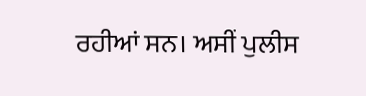ਰਹੀਆਂ ਸਨ। ਅਸੀਂ ਪੁਲੀਸ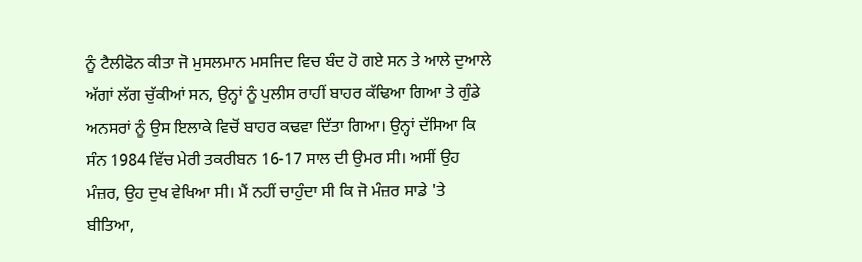ਨੂੰ ਟੈਲੀਫੋਨ ਕੀਤਾ ਜੋ ਮੁਸਲਮਾਨ ਮਸਜਿਦ ਵਿਚ ਬੰਦ ਹੋ ਗਏ ਸਨ ਤੇ ਆਲੇ ਦੁਆਲੇ ਅੱਗਾਂ ਲੱਗ ਚੁੱਕੀਆਂ ਸਨ, ਉਨ੍ਹਾਂ ਨੂੰ ਪੁਲੀਸ ਰਾਹੀਂ ਬਾਹਰ ਕੱਢਿਆ ਗਿਆ ਤੇ ਗੁੰਡੇ ਅਨਸਰਾਂ ਨੂੰ ਉਸ ਇਲਾਕੇ ਵਿਚੋਂ ਬਾਹਰ ਕਢਵਾ ਦਿੱਤਾ ਗਿਆ। ਉਨ੍ਹਾਂ ਦੱਸਿਆ ਕਿ ਸੰਨ 1984 ਵਿੱਚ ਮੇਰੀ ਤਕਰੀਬਨ 16-17 ਸਾਲ ਦੀ ਉਮਰ ਸੀ। ਅਸੀਂ ਉਹ ਮੰਜ਼ਰ, ਉਹ ਦੁਖ ਵੇਖਿਆ ਸੀ। ਮੈਂ ਨਹੀਂ ਚਾਹੁੰਦਾ ਸੀ ਕਿ ਜੋ ਮੰਜ਼ਰ ਸਾਡੇ 'ਤੇ ਬੀਤਿਆ,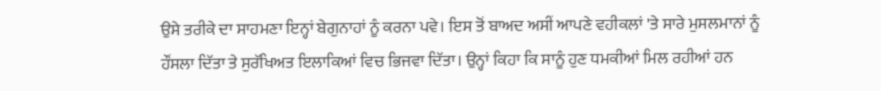ਉਸੇ ਤਰੀਕੇ ਦਾ ਸਾਹਮਣਾ ਇਨ੍ਹਾਂ ਬੇਗੁਨਾਹਾਂ ਨੂੰ ਕਰਨਾ ਪਵੇ। ਇਸ ਤੋਂ ਬਾਅਦ ਅਸੀਂ ਆਪਣੇ ਵਹੀਕਲਾਂ 'ਤੇ ਸਾਰੇ ਮੁਸਲਮਾਨਾਂ ਨੂੰ ਹੌਂਸਲਾ ਦਿੱਤਾ ਤੇ ਸੁਰੱਖਿਅਤ ਇਲਾਕਿਆਂ ਵਿਚ ਭਿਜਵਾ ਦਿੱਤਾ। ਉਨ੍ਹਾਂ ਕਿਹਾ ਕਿ ਸਾਨੂੰ ਹੁਣ ਧਮਕੀਆਂ ਮਿਲ ਰਹੀਆਂ ਹਨ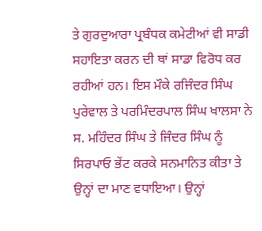ਤੇ ਗੁਰਦੁਆਰਾ ਪ੍ਰਬੰਧਕ ਕਮੇਟੀਆਂ ਵੀ ਸਾਡੀ ਸਹਾਇਤਾ ਕਰਨ ਦੀ ਥਾਂ ਸਾਡਾ ਵਿਰੋਧ ਕਰ ਰਹੀਆਂ ਹਨ। ਇਸ ਮੌਕੇ ਰਜਿੰਦਰ ਸਿੰਘ ਪੁਰੇਵਾਲ ਤੇ ਪਰਮਿੰਦਰਪਾਲ ਸਿੰਘ ਖਾਲਸਾ ਨੇ ਸ. ਮਹਿੰਦਰ ਸਿੰਘ ਤੇ ਜਿੰਦਰ ਸਿੰਘ ਨੂੰ ਸਿਰਪਾਓ ਭੇਂਟ ਕਰਕੇ ਸਨਮਾਨਿਤ ਕੀਤਾ ਤੇ ਉਨ੍ਹਾਂ ਦਾ ਮਾਣ ਵਧਾਇਆ। ਉਨ੍ਹਾਂ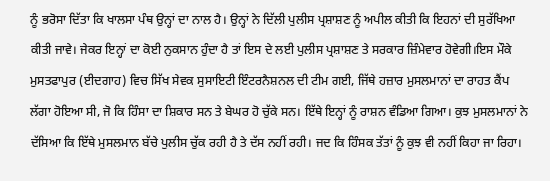ਨੂੰ ਭਰੋਸਾ ਦਿੱਤਾ ਕਿ ਖਾਲਸਾ ਪੰਥ ਉਨ੍ਹਾਂ ਦਾ ਨਾਲ ਹੈ। ਉਨ੍ਹਾਂ ਨੇ ਦਿੱਲੀ ਪੁਲੀਸ ਪ੍ਰਸ਼ਾਸ਼ਣ ਨੂੰ ਅਪੀਲ ਕੀਤੀ ਕਿ ਇਹਨਾਂ ਦੀ ਸੁਰੱਖਿਆ ਕੀਤੀ ਜਾਵੇ। ਜੇਕਰ ਇਨ੍ਹਾਂ ਦਾ ਕੋਈ ਨੁਕਸਾਨ ਹੁੰਦਾ ਹੈ ਤਾਂ ਇਸ ਦੇ ਲਈ ਪੁਲੀਸ ਪ੍ਰਸ਼ਾਸ਼ਣ ਤੇ ਸਰਕਾਰ ਜ਼ਿੰਮੇਵਾਰ ਹੋਵੇਗੀ।ਇਸ ਮੌਕੇ ਮੁਸਤਫਾਪੁਰ (ਈਦਗਾਹ) ਵਿਚ ਸਿੱਖ ਸੇਵਕ ਸੁਸਾਇਟੀ ਇੰਟਰਨੈਸ਼ਨਲ ਦੀ ਟੀਮ ਗਈ, ਜਿੱਥੇ ਹਜ਼ਾਰ ਮੁਸਲਮਾਨਾਂ ਦਾ ਰਾਹਤ ਕੈਂਪ ਲੱਗਾ ਹੋਇਆ ਸੀ, ਜੋ ਕਿ ਹਿੰਸਾ ਦਾ ਸ਼ਿਕਾਰ ਸਨ ਤੇ ਬੇਘਰ ਹੋ ਚੁੱਕੇ ਸਨ। ਇੱਥੇ ਇਨ੍ਹਾਂ ਨੂੰ ਰਾਸ਼ਨ ਵੰਡਿਆ ਗਿਆ। ਕੁਝ ਮੁਸਲਮਾਨਾਂ ਨੇ ਦੱਸਿਆ ਕਿ ਇੱਥੇ ਮੁਸਲਮਾਨ ਬੱਚੇ ਪੁਲੀਸ ਚੁੱਕ ਰਹੀ ਹੈ ਤੇ ਦੱਸ ਨਹੀਂ ਰਹੀ। ਜਦ ਕਿ ਹਿੰਸਕ ਤੱਤਾਂ ਨੂੰ ਕੁਝ ਵੀ ਨਹੀਂ ਕਿਹਾ ਜਾ ਰਿਹਾ।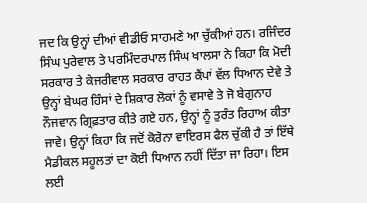ਜਦ ਕਿ ਉਨ੍ਹਾਂ ਦੀਆਂ ਵੀਡੀਓ ਸਾਹਮਣੇ ਆ ਚੁੱਕੀਆਂ ਹਨ। ਰਜਿੰਦਰ ਸਿੰਘ ਪੁਰੇਵਾਲ ਤੇ ਪਰਮਿੰਦਰਪਾਲ ਸਿੰਘ ਖਾਲਸਾ ਨੇ ਕਿਹਾ ਕਿ ਮੋਦੀ ਸਰਕਾਰ ਤੇ ਕੇਜਰੀਵਾਲ ਸਰਕਾਰ ਰਾਹਤ ਕੈਂਪਾਂ ਵੱਲ ਧਿਆਨ ਦੇਵੇ ਤੇ ਉਨ੍ਹਾਂ ਬੇਘਰ ਹਿੰਸਾਂ ਦੇ ਸ਼ਿਕਾਰ ਲੋਕਾਂ ਨੂੰ ਵਸਾਵੇ ਤੇ ਜੋ ਬੇਗੁਨਾਹ ਨੌਜਵਾਨ ਗ੍ਰਿਫ਼ਤਾਰ ਕੀਤੇ ਗਏ ਹਨ, ਉਨ੍ਹਾਂ ਨੂੰ ਤੁਰੰਤ ਰਿਹਾਅ ਕੀਤਾ ਜਾਵੇ। ਉਨ੍ਹਾਂ ਕਿਹਾ ਕਿ ਜਦੋਂ ਕੋਰੋਨਾ ਵਾਇਰਸ ਫੈਲ ਚੁੱਕੀ ਹੈ ਤਾਂ ਇੱਥੇ ਮੈਡੀਕਲ ਸਹੂਲਤਾਂ ਦਾ ਕੋਈ ਧਿਆਨ ਨਹੀਂ ਦਿੱਤਾ ਜਾ ਰਿਹਾ। ਇਸ ਲਈ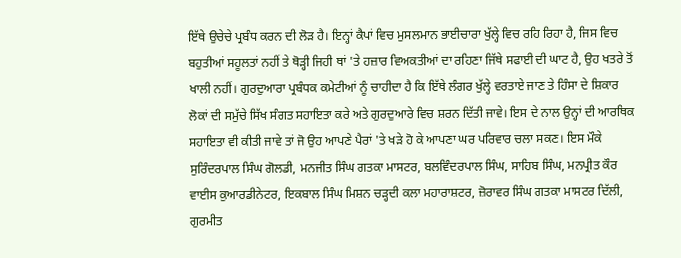ਇੱਥੇ ਉਚੇਚੇ ਪ੍ਰਬੰਧ ਕਰਨ ਦੀ ਲੋੜ ਹੈ। ਇਨ੍ਹਾਂ ਕੈਪਾਂ ਵਿਚ ਮੁਸਲਮਾਨ ਭਾਈਚਾਰਾ ਖੁੱਲ੍ਹੇ ਵਿਚ ਰਹਿ ਰਿਹਾ ਹੈ, ਜਿਸ ਵਿਚ ਬਹੁਤੀਆਂ ਸਹੂਲਤਾਂ ਨਹੀਂ ਤੇ ਥੋੜ੍ਹੀ ਜਿਹੀ ਥਾਂ 'ਤੇ ਹਜ਼ਾਰ ਵਿਅਕਤੀਆਂ ਦਾ ਰਹਿਣਾ ਜਿੱਥੇ ਸਫਾਈ ਦੀ ਘਾਟ ਹੈ, ਉਹ ਖਤਰੇ ਤੋਂ ਖਾਲੀ ਨਹੀਂ। ਗੁਰਦੁਆਰਾ ਪ੍ਰਬੰਧਕ ਕਮੇਟੀਆਂ ਨੂੰ ਚਾਹੀਦਾ ਹੈ ਕਿ ਇੱਥੇ ਲੰਗਰ ਖੁੱਲ੍ਹੇ ਵਰਤਾਏ ਜਾਣ ਤੇ ਹਿੰਸਾ ਦੇ ਸ਼ਿਕਾਰ ਲੋਕਾਂ ਦੀ ਸਮੁੱਚੇ ਸਿੱਖ ਸੰਗਤ ਸਹਾਇਤਾ ਕਰੇ ਅਤੇ ਗੁਰਦੁਆਰੇ ਵਿਚ ਸ਼ਰਨ ਦਿੱਤੀ ਜਾਵੇ। ਇਸ ਦੇ ਨਾਲ ਉਨ੍ਹਾਂ ਦੀ ਆਰਥਿਕ ਸਹਾਇਤਾ ਵੀ ਕੀਤੀ ਜਾਵੇ ਤਾਂ ਜੋ ਉਹ ਆਪਣੇ ਪੈਰਾਂ 'ਤੇ ਖੜੇ ਹੋ ਕੇ ਆਪਣਾ ਘਰ ਪਰਿਵਾਰ ਚਲਾ ਸਕਣ। ਇਸ ਮੌਕੇ ਸੁਰਿੰਦਰਪਾਲ ਸਿੰਘ ਗੋਲਡੀ, ਮਨਜੀਤ ਸਿੰਘ ਗਤਕਾ ਮਾਸਟਰ, ਬਲਵਿੰਦਰਪਾਲ ਸਿੰਘ, ਸਾਹਿਬ ਸਿੰਘ, ਮਨਪ੍ਰੀਤ ਕੌਰ ਵਾਈਸ ਕੁਆਰਡੀਨੇਟਰ, ਇਕਬਾਲ ਸਿੰਘ ਮਿਸ਼ਨ ਚੜ੍ਹਦੀ ਕਲਾ ਮਹਾਰਾਸ਼ਟਰ, ਜ਼ੋਰਾਵਰ ਸਿੰਘ ਗਤਕਾ ਮਾਸਟਰ ਦਿੱਲੀ, ਗੁਰਮੀਤ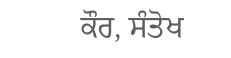ਕੌਰ, ਸੰਤੋਖ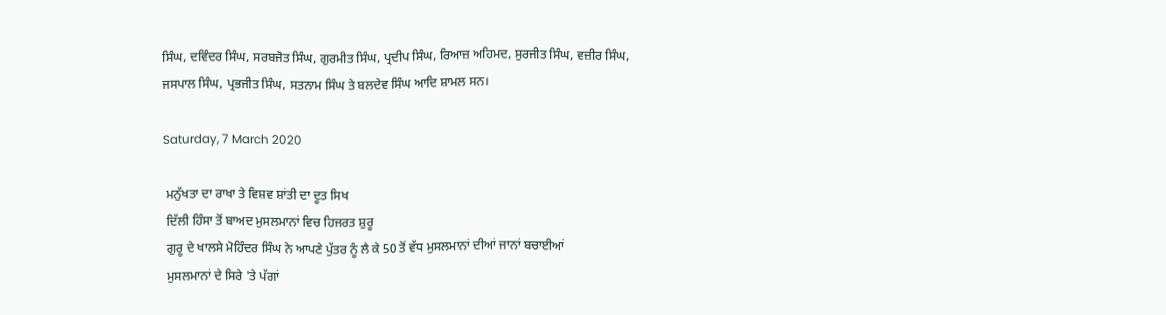ਸਿੰਘ, ਦਵਿੰਦਰ ਸਿੰਘ, ਸਰਬਜੋਤ ਸਿੰਘ, ਗੁਰਮੀਤ ਸਿੰਘ, ਪ੍ਰਦੀਪ ਸਿੰਘ, ਰਿਆਜ਼ ਅਹਿਮਦ, ਸੁਰਜੀਤ ਸਿੰਘ, ਵਜ਼ੀਰ ਸਿੰਘ, ਜਸਪਾਲ ਸਿੰਘ, ਪ੍ਰਭਜੀਤ ਸਿੰਘ, ਸਤਨਾਮ ਸਿੰਘ ਤੇ ਬਲਦੇਵ ਸਿੰਘ ਆਦਿ ਸ਼ਾਮਲ ਸਨ।

Saturday, 7 March 2020

 ਮਨੁੱਖਤਾ ਦਾ ਰਾਖਾ ਤੇ ਵਿਸ਼ਵ ਸ਼ਾਂਤੀ ਦਾ ਦੂਤ ਸਿਖ
 ਦਿੱਲੀ ਹਿੰਸਾ ਤੋਂ ਬਾਅਦ ਮੁਸਲਮਾਨਾਂ ਵਿਚ ਹਿਜਰਤ ਸ਼ੁਰੂ
 ਗੁਰੂ ਦੇ ਖਾਲਸੇ ਮੋਹਿੰਦਰ ਸਿੰਘ ਨੇ ਆਪਣੇ ਪੁੱਤਰ ਨੂੰ ਲੈ ਕੇ 50 ਤੋਂ ਵੱਧ ਮੁਸਲਮਾਨਾਂ ਦੀਆਂ ਜਾਨਾਂ ਬਚਾਈਆਂ
 ਮੁਸਲਮਾਨਾਂ ਦੇ ਸਿਰੇ 'ਤੇ ਪੱਗਾਂ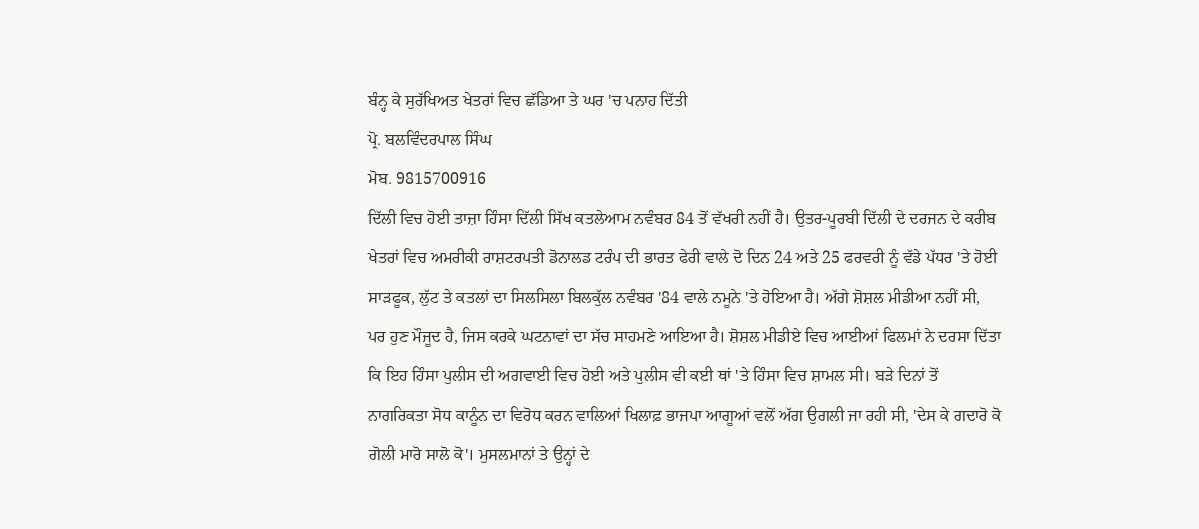ਬੰਨ੍ਹ ਕੇ ਸੁਰੱਖਿਅਤ ਖੇਤਰਾਂ ਵਿਚ ਛੱਡਿਆ ਤੇ ਘਰ 'ਚ ਪਨਾਹ ਦਿੱਤੀ
ਪ੍ਰੋ. ਬਲਵਿੰਦਰਪਾਲ ਸਿੰਘ
ਮੋਬ. 9815700916
ਦਿੱਲੀ ਵਿਚ ਹੋਈ ਤਾਜ਼ਾ ਹਿੰਸਾ ਦਿੱਲੀ ਸਿੱਖ ਕਤਲੇਆਮ ਨਵੰਬਰ 84 ਤੋਂ ਵੱਖਰੀ ਨਹੀਂ ਹੈ। ਉਤਰ-ਪੂਰਬੀ ਦਿੱਲੀ ਦੇ ਦਰਜਨ ਦੇ ਕਰੀਬ ਖੇਤਰਾਂ ਵਿਚ ਅਮਰੀਕੀ ਰਾਸ਼ਟਰਪਤੀ ਡੋਨਾਲਡ ਟਰੰਪ ਦੀ ਭਾਰਤ ਫੇਰੀ ਵਾਲੇ ਦੋ ਦਿਨ 24 ਅਤੇ 25 ਫਰਵਰੀ ਨੂੰ ਵੱਡੇ ਪੱਧਰ 'ਤੇ ਹੋਈ ਸਾੜਫੂਕ, ਲੁੱਟ ਤੇ ਕਤਲਾਂ ਦਾ ਸਿਲਸਿਲਾ ਬਿਲਕੁੱਲ ਨਵੰਬਰ '84 ਵਾਲੇ ਨਮੂਨੇ 'ਤੇ ਹੋਇਆ ਹੈ। ਅੱਗੇ ਸ਼ੋਸ਼ਲ ਮੀਡੀਆ ਨਹੀਂ ਸੀ, ਪਰ ਹੁਣ ਮੌਜੂਦ ਹੈ, ਜਿਸ ਕਰਕੇ ਘਟਨਾਵਾਂ ਦਾ ਸੱਚ ਸਾਹਮਣੇ ਆਇਆ ਹੈ। ਸ਼ੋਸ਼ਲ ਮੀਡੀਏ ਵਿਚ ਆਈਆਂ ਫਿਲਮਾਂ ਨੇ ਦਰਸਾ ਦਿੱਤਾ ਕਿ ਇਹ ਹਿੰਸਾ ਪੁਲੀਸ ਦੀ ਅਗਵਾਈ ਵਿਚ ਹੋਈ ਅਤੇ ਪੁਲੀਸ ਵੀ ਕਈ ਥਾਂ 'ਤੇ ਹਿੰਸਾ ਵਿਚ ਸ਼ਾਮਲ ਸੀ। ਬੜੇ ਦਿਨਾਂ ਤੋਂ ਨਾਗਰਿਕਤਾ ਸੋਧ ਕਾਨੂੰਨ ਦਾ ਵਿਰੋਧ ਕਰਨ ਵਾਲਿਆਂ ਖਿਲਾਫ਼ ਭਾਜਪਾ ਆਗੂਆਂ ਵਲੋਂ ਅੱਗ ਉਗਲੀ ਜਾ ਰਹੀ ਸੀ, 'ਦੇਸ ਕੇ ਗਦਾਰੋ ਕੋ ਗੋਲੀ ਮਾਰੋ ਸਾਲੋ ਕੋ'। ਮੁਸਲਮਾਨਾਂ ਤੇ ਉਨ੍ਹਾਂ ਦੇ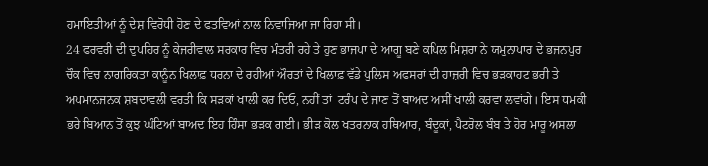ਹਮਾਇਤੀਆਂ ਨੂੰ ਦੇਸ਼ ਵਿਰੋਧੀ ਹੋਣ ਦੇ ਫਤਵਿਆਂ ਨਾਲ ਨਿਵਾਜਿਆ ਜਾ ਰਿਹਾ ਸੀ।
24 ਫਰਵਰੀ ਦੀ ਦੁਪਹਿਰ ਨੂੰ ਕੇਜਰੀਵਾਲ ਸਰਕਾਰ ਵਿਚ ਮੰਤਰੀ ਰਹੇ ਤੇ ਹੁਣ ਭਾਜਪਾ ਦੇ ਆਗੂ ਬਣੇ ਕਪਿਲ ਮਿਸ਼ਰਾ ਨੇ ਯਮੁਨਾਪਾਰ ਦੇ ਭਜਨਪੁਰ ਚੌਕ ਵਿਚ ਨਾਗਰਿਕਤਾ ਕਾਨੂੰਨ ਖਿਲਾਫ਼ ਧਰਨਾ ਦੇ ਰਹੀਆਂ ਔਰਤਾਂ ਦੇ ਖਿਲਾਫ਼ ਵੱਡੇ ਪੁਲਿਸ ਅਫਸਰਾਂ ਦੀ ਹਾਜ਼ਰੀ ਵਿਚ ਭੜਕਾਹਟ ਭਰੀ ਤੇ ਅਪਮਾਨਜਨਕ ਸ਼ਬਦਾਵਲੀ ਵਰਤੀ ਕਿ ਸੜਕਾਂ ਖਾਲੀ ਕਰ ਦਿਓ, ਨਹੀਂ ਤਾਂ  ਟਰੰਪ ਦੇ ਜਾਣ ਤੋਂ ਬਾਅਦ ਅਸੀਂ ਖਾਲੀ ਕਰਵਾ ਲਵਾਂਗੇ। ਇਸ ਧਮਕੀ ਭਰੇ ਬਿਆਨ ਤੋਂ ਕੁਝ ਘੰਟਿਆਂ ਬਾਅਦ ਇਹ ਹਿੰਸਾ ਭੜਕ ਗਈ। ਭੀੜ ਕੋਲ ਖਤਰਨਾਕ ਹਥਿਆਰ, ਬੰਦੂਕਾਂ, ਪੈਟਰੋਲ ਬੰਬ ਤੇ ਹੋਰ ਮਾਰੂ ਅਸਲਾ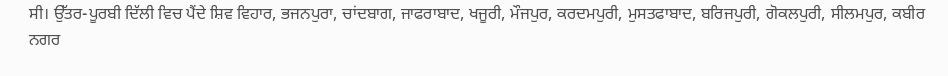ਸੀ। ਉੱਤਰ-ਪੂਰਬੀ ਦਿੱਲੀ ਵਿਚ ਪੈਂਦੇ ਸ਼ਿਵ ਵਿਹਾਰ, ਭਜਨਪੁਰਾ, ਚਾਂਦਬਾਗ, ਜਾਫਰਾਬਾਦ, ਖਜੂਰੀ, ਮੌਜਪੁਰ, ਕਰਦਮਪੁਰੀ, ਮੁਸਤਫਾਬਾਦ, ਬਰਿਜਪੁਰੀ, ਗੋਕਲਪੁਰੀ, ਸੀਲਮਪੁਰ, ਕਬੀਰ ਨਗਰ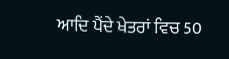ਆਦਿ ਪੈਂਦੇ ਖੇਤਰਾਂ ਵਿਚ 50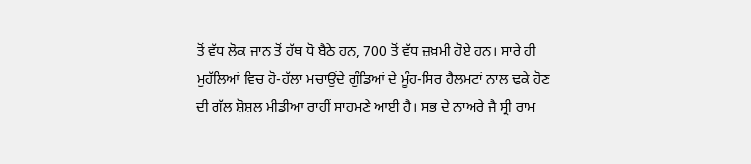ਤੋਂ ਵੱਧ ਲੋਕ ਜਾਨ ਤੋਂ ਹੱਥ ਧੋ ਬੈਠੇ ਹਨ, 700 ਤੋਂ ਵੱਧ ਜ਼ਖ਼ਮੀ ਹੋਏ ਹਨ। ਸਾਰੇ ਹੀ ਮੁਹੱਲਿਆਂ ਵਿਚ ਹੋ-ਹੱਲਾ ਮਚਾਉਂਦੇ ਗੁੰਡਿਆਂ ਦੇ ਮੂੰਹ-ਸਿਰ ਹੈਲਮਟਾਂ ਨਾਲ ਢਕੇ ਹੋਣ ਦੀ ਗੱਲ ਸ਼ੋਸ਼ਲ ਮੀਡੀਆ ਰਾਹੀਂ ਸਾਹਮਣੇ ਆਈ ਹੈ। ਸਭ ਦੇ ਨਾਅਰੇ ਜੈ ਸ੍ਰੀ ਰਾਮ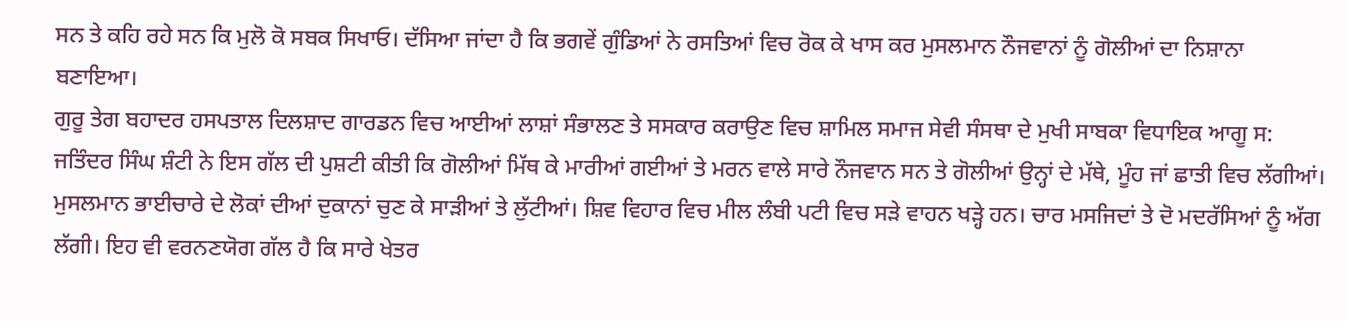ਸਨ ਤੇ ਕਹਿ ਰਹੇ ਸਨ ਕਿ ਮੁਲੋ ਕੋ ਸਬਕ ਸਿਖਾਓ। ਦੱਸਿਆ ਜਾਂਦਾ ਹੈ ਕਿ ਭਗਵੇਂ ਗੁੰਡਿਆਂ ਨੇ ਰਸਤਿਆਂ ਵਿਚ ਰੋਕ ਕੇ ਖਾਸ ਕਰ ਮੁਸਲਮਾਨ ਨੌਜਵਾਨਾਂ ਨੂੰ ਗੋਲੀਆਂ ਦਾ ਨਿਸ਼ਾਨਾ ਬਣਾਇਆ।
ਗੁਰੂ ਤੇਗ ਬਹਾਦਰ ਹਸਪਤਾਲ ਦਿਲਸ਼ਾਦ ਗਾਰਡਨ ਵਿਚ ਆਈਆਂ ਲਾਸ਼ਾਂ ਸੰਭਾਲਣ ਤੇ ਸਸਕਾਰ ਕਰਾਉਣ ਵਿਚ ਸ਼ਾਮਿਲ ਸਮਾਜ ਸੇਵੀ ਸੰਸਥਾ ਦੇ ਮੁਖੀ ਸਾਬਕਾ ਵਿਧਾਇਕ ਆਗੂ ਸ: ਜਤਿੰਦਰ ਸਿੰਘ ਸ਼ੰਟੀ ਨੇ ਇਸ ਗੱਲ ਦੀ ਪੁਸ਼ਟੀ ਕੀਤੀ ਕਿ ਗੋਲੀਆਂ ਮਿੱਥ ਕੇ ਮਾਰੀਆਂ ਗਈਆਂ ਤੇ ਮਰਨ ਵਾਲੇ ਸਾਰੇ ਨੌਜਵਾਨ ਸਨ ਤੇ ਗੋਲੀਆਂ ਉਨ੍ਹਾਂ ਦੇ ਮੱਥੇ, ਮੂੰਹ ਜਾਂ ਛਾਤੀ ਵਿਚ ਲੱਗੀਆਂ।
ਮੁਸਲਮਾਨ ਭਾਈਚਾਰੇ ਦੇ ਲੋਕਾਂ ਦੀਆਂ ਦੁਕਾਨਾਂ ਚੁਣ ਕੇ ਸਾੜੀਆਂ ਤੇ ਲੁੱਟੀਆਂ। ਸ਼ਿਵ ਵਿਹਾਰ ਵਿਚ ਮੀਲ ਲੰਬੀ ਪਟੀ ਵਿਚ ਸੜੇ ਵਾਹਨ ਖੜ੍ਹੇ ਹਨ। ਚਾਰ ਮਸਜਿਦਾਂ ਤੇ ਦੋ ਮਦਰੱਸਿਆਂ ਨੂੰ ਅੱਗ ਲੱਗੀ। ਇਹ ਵੀ ਵਰਨਣਯੋਗ ਗੱਲ ਹੈ ਕਿ ਸਾਰੇ ਖੇਤਰ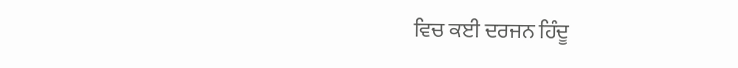ਵਿਚ ਕਈ ਦਰਜਨ ਹਿੰਦੂ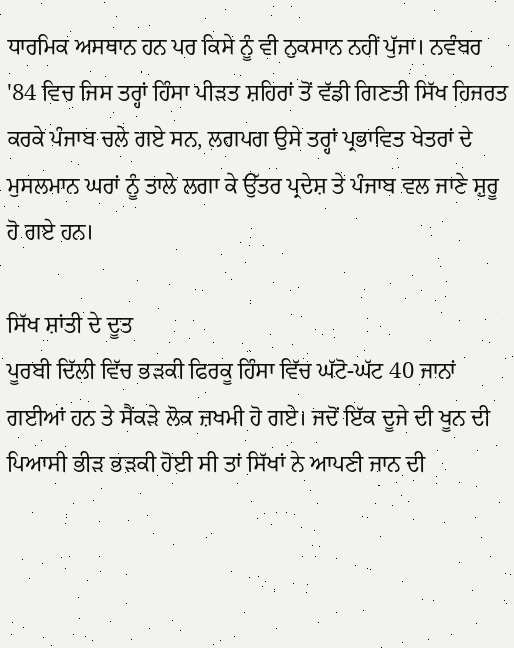ਧਾਰਮਿਕ ਅਸਥਾਨ ਹਨ ਪਰ ਕਿਸੇ ਨੂੰ ਵੀ ਨੁਕਸਾਨ ਨਹੀਂ ਪੁੱਜਾ। ਨਵੰਬਰ '84 ਵਿਚ ਜਿਸ ਤਰ੍ਹਾਂ ਹਿੰਸਾ ਪੀੜਤ ਸ਼ਹਿਰਾਂ ਤੋਂ ਵੱਡੀ ਗਿਣਤੀ ਸਿੱਖ ਹਿਜਰਤ ਕਰਕੇ ਪੰਜਾਬ ਚਲੇ ਗਏ ਸਨ, ਲਗਪਗ ਉਸੇ ਤਰ੍ਹਾਂ ਪ੍ਰਭਾਵਿਤ ਖੇਤਰਾਂ ਦੇ ਮੁਸਲਮਾਨ ਘਰਾਂ ਨੂੰ ਤਾਲੇ ਲਗਾ ਕੇ ਉੱਤਰ ਪ੍ਰਦੇਸ਼ ਤੇ ਪੰਜਾਬ ਵਲ ਜਾਣੇ ਸ਼ੁਰੂ ਹੋ ਗਏ ਹਨ।

ਸਿੱਖ ਸ਼ਾਂਤੀ ਦੇ ਦੂਤ
ਪੂਰਬੀ ਦਿੱਲੀ ਵਿੱਚ ਭੜਕੀ ਫਿਰਕੂ ਹਿੰਸਾ ਵਿੱਚ ਘੱਟੋ-ਘੱਟ 40 ਜਾਨਾਂ ਗਈਆਂ ਹਨ ਤੇ ਸੈਂਕੜੇ ਲੋਕ ਜ਼ਖਮੀ ਹੋ ਗਏ। ਜਦੋਂ ਇੱਕ ਦੂਜੇ ਦੀ ਖੂਨ ਦੀ ਪਿਆਸੀ ਭੀੜ ਭੜਕੀ ਹੋਈ ਸੀ ਤਾਂ ਸਿੱਖਾਂ ਨੇ ਆਪਣੀ ਜਾਨ ਦੀ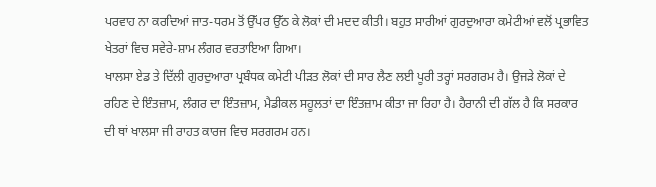ਪਰਵਾਹ ਨਾ ਕਰਦਿਆਂ ਜਾਤ-ਧਰਮ ਤੋਂ ਉੱਪਰ ਉੱਠ ਕੇ ਲੋਕਾਂ ਦੀ ਮਦਦ ਕੀਤੀ। ਬਹੁਤ ਸਾਰੀਆਂ ਗੁਰਦੁਆਰਾ ਕਮੇਟੀਆਂ ਵਲੋਂ ਪ੍ਰਭਾਵਿਤ ਖੇਤਰਾਂ ਵਿਚ ਸਵੇਰੇ-ਸ਼ਾਮ ਲੰਗਰ ਵਰਤਾਇਆ ਗਿਆ।
ਖਾਲਸਾ ਏਡ ਤੇ ਦਿੱਲੀ ਗੁਰਦੁਆਰਾ ਪ੍ਰਬੰਧਕ ਕਮੇਟੀ ਪੀੜਤ ਲੋਕਾਂ ਦੀ ਸਾਰ ਲੈਣ ਲਈ ਪੂਰੀ ਤਰ੍ਹਾਂ ਸਰਗਰਮ ਹੈ। ਉਜੜੇ ਲੋਕਾਂ ਦੇ ਰਹਿਣ ਦੇ ਇੰਤਜ਼ਾਮ, ਲੰਗਰ ਦਾ ਇੰਤਜ਼ਾਮ, ਮੈਡੀਕਲ ਸਹੂਲਤਾਂ ਦਾ ਇੰਤਜ਼ਾਮ ਕੀਤਾ ਜਾ ਰਿਹਾ ਹੈ। ਹੈਰਾਨੀ ਦੀ ਗੱਲ ਹੈ ਕਿ ਸਰਕਾਰ ਦੀ ਥਾਂ ਖਾਲਸਾ ਜੀ ਰਾਹਤ ਕਾਰਜ ਵਿਚ ਸਰਗਰਮ ਹਨ।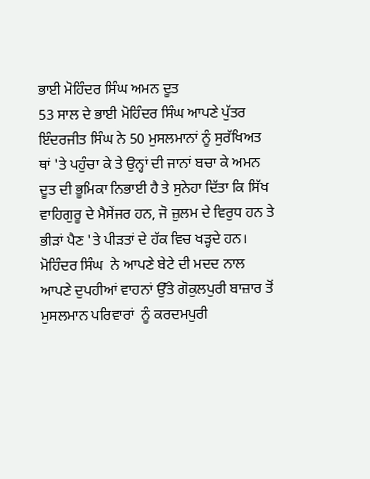ਭਾਈ ਮੋਹਿੰਦਰ ਸਿੰਘ ਅਮਨ ਦੂਤ
53 ਸਾਲ ਦੇ ਭਾਈ ਮੋਹਿੰਦਰ ਸਿੰਘ ਆਪਣੇ ਪੁੱਤਰ ਇੰਦਰਜੀਤ ਸਿੰਘ ਨੇ 50 ਮੁਸਲਮਾਨਾਂ ਨੂੰ ਸੁਰੱਖਿਅਤ ਥਾਂ 'ਤੇ ਪਹੁੰਚਾ ਕੇ ਤੇ ਉਨ੍ਹਾਂ ਦੀ ਜਾਨਾਂ ਬਚਾ ਕੇ ਅਮਨ ਦੂਤ ਦੀ ਭੂਮਿਕਾ ਨਿਭਾਈ ਹੈ ਤੇ ਸੁਨੇਹਾ ਦਿੱਤਾ ਕਿ ਸਿੱਖ ਵਾਹਿਗੁਰੂ ਦੇ ਮੈਸੇਂਜਰ ਹਨ, ਜੋ ਜ਼ੁਲਮ ਦੇ ਵਿਰੁਧ ਹਨ ਤੇ ਭੀੜਾਂ ਪੈਣ 'ਤੇ ਪੀੜਤਾਂ ਦੇ ਹੱਕ ਵਿਚ ਖੜ੍ਹਦੇ ਹਨ।
ਮੋਹਿੰਦਰ ਸਿੰਘ  ਨੇ ਆਪਣੇ ਬੇਟੇ ਦੀ ਮਦਦ ਨਾਲ ਆਪਣੇ ਦੁਪਹੀਆਂ ਵਾਹਨਾਂ ਉੱਤੇ ਗੋਕੁਲਪੁਰੀ ਬਾਜ਼ਾਰ ਤੋਂ ਮੁਸਲਮਾਨ ਪਰਿਵਾਰਾਂ  ਨੂੰ ਕਰਦਮਪੁਰੀ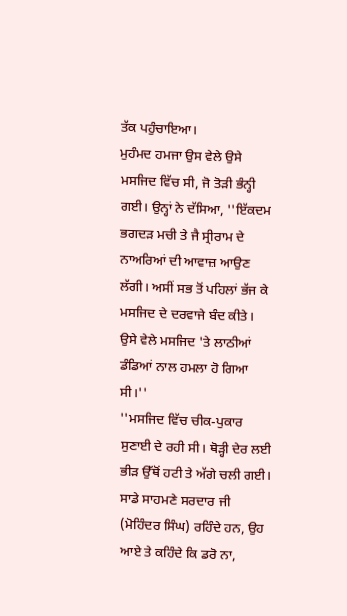ਤੱਕ ਪਹੁੰਚਾਇਆ।
ਮੁਹੰਮਦ ਹਮਜਾ ਉਸ ਵੇਲੇ ਉਸੇ ਮਸਜਿਦ ਵਿੱਚ ਸੀ, ਜੋ ਤੋੜੀ ਭੰਨ੍ਹੀ ਗਈ। ਉਨ੍ਹਾਂ ਨੇ ਦੱਸਿਆ, ''ਇੱਕਦਮ ਭਗਦੜ ਮਚੀ ਤੇ ਜੈ ਸ੍ਰੀਰਾਮ ਦੇ ਨਾਅਰਿਆਂ ਦੀ ਆਵਾਜ਼ ਆਉਣ ਲੱਗੀ। ਅਸੀਂ ਸਭ ਤੋਂ ਪਹਿਲਾਂ ਭੱਜ ਕੇ ਮਸਜਿਦ ਦੇ ਦਰਵਾਜੇ ਬੰਦ ਕੀਤੇ। ਉਸੇ ਵੇਲੇ ਮਸਜਿਦ 'ਤੇ ਲਾਠੀਆਂ ਡੰਡਿਆਂ ਨਾਲ ਹਮਲਾ ਹੋ ਗਿਆ ਸੀ।''
''ਮਸਜਿਦ ਵਿੱਚ ਚੀਕ-ਪੁਕਾਰ ਸੁਣਾਈ ਦੇ ਰਹੀ ਸੀ। ਥੋੜ੍ਹੀ ਦੇਰ ਲਈ ਭੀੜ ਉੱਥੋਂ ਹਟੀ ਤੇ ਅੱਗੇ ਚਲੀ ਗਈ। ਸਾਡੇ ਸਾਹਮਣੇ ਸਰਦਾਰ ਜੀ (ਮੋਹਿੰਦਰ ਸਿੰਘ) ਰਹਿੰਦੇ ਹਨ, ਉਹ ਆਏ ਤੇ ਕਹਿੰਦੇ ਕਿ ਡਰੋ ਨਾ,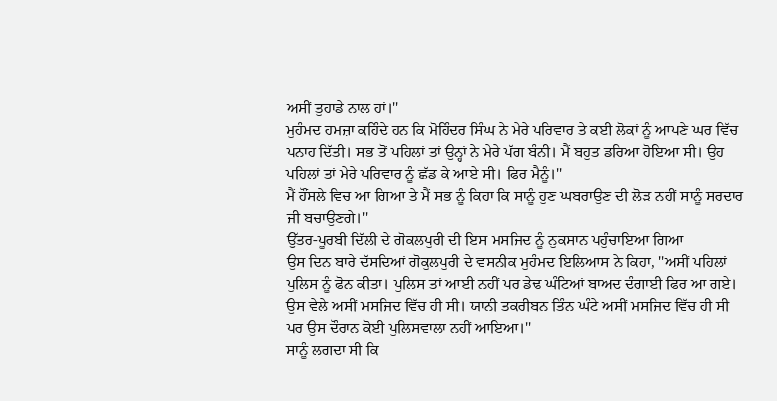ਅਸੀਂ ਤੁਹਾਡੇ ਨਾਲ ਹਾਂ।''
ਮੁਹੰਮਦ ਹਮਜ਼ਾ ਕਹਿੰਦੇ ਹਨ ਕਿ ਮੋਹਿੰਦਰ ਸਿੰਘ ਨੇ ਮੇਰੇ ਪਰਿਵਾਰ ਤੇ ਕਈ ਲੋਕਾਂ ਨੂੰ ਆਪਣੇ ਘਰ ਵਿੱਚ ਪਨਾਹ ਦਿੱਤੀ। ਸਭ ਤੋਂ ਪਹਿਲਾਂ ਤਾਂ ਉਨ੍ਹਾਂ ਨੇ ਮੇਰੇ ਪੱਗ ਬੰਨੀ। ਮੈਂ ਬਹੁਤ ਡਰਿਆ ਹੋਇਆ ਸੀ। ਉਹ ਪਹਿਲਾਂ ਤਾਂ ਮੇਰੇ ਪਰਿਵਾਰ ਨੂੰ ਛੱਡ ਕੇ ਆਏ ਸੀ। ਫਿਰ ਮੈਨੂੰ।''
ਮੈਂ ਹੌਂਸਲੇ ਵਿਚ ਆ ਗਿਆ ਤੇ ਮੈਂ ਸਭ ਨੂੰ ਕਿਹਾ ਕਿ ਸਾਨੂੰ ਹੁਣ ਘਬਰਾਉਣ ਦੀ ਲੋੜ ਨਹੀਂ ਸਾਨੂੰ ਸਰਦਾਰ ਜੀ ਬਚਾਉਣਗੇ।''
ਉੱਤਰ-ਪੂਰਬੀ ਦਿੱਲੀ ਦੇ ਗੋਕਲਪੁਰੀ ਦੀ ਇਸ ਮਸਜਿਦ ਨੂੰ ਨੁਕਸਾਨ ਪਹੁੰਚਾਇਆ ਗਿਆ
ਉਸ ਦਿਨ ਬਾਰੇ ਦੱਸਦਿਆਂ ਗੋਕੁਲਪੁਰੀ ਦੇ ਵਸਨੀਕ ਮੁਹੰਮਦ ਇਲਿਆਸ ਨੇ ਕਿਹਾ, ''ਅਸੀਂ ਪਹਿਲਾਂ ਪੁਲਿਸ ਨੂੰ ਫੋਨ ਕੀਤਾ। ਪੁਲਿਸ ਤਾਂ ਆਈ ਨਹੀਂ ਪਰ ਡੇਢ ਘੰਟਿਆਂ ਬਾਅਦ ਦੰਗਾਈ ਫਿਰ ਆ ਗਏ। ਉਸ ਵੇਲੇ ਅਸੀਂ ਮਸਜਿਦ ਵਿੱਚ ਹੀ ਸੀ। ਯਾਨੀ ਤਕਰੀਬਨ ਤਿੰਨ ਘੰਟੇ ਅਸੀਂ ਮਸਜਿਦ ਵਿੱਚ ਹੀ ਸੀ ਪਰ ਉਸ ਦੌਰਾਨ ਕੋਈ ਪੁਲਿਸਵਾਲਾ ਨਹੀਂ ਆਇਆ।''
ਸਾਨੂੰ ਲਗਦਾ ਸੀ ਕਿ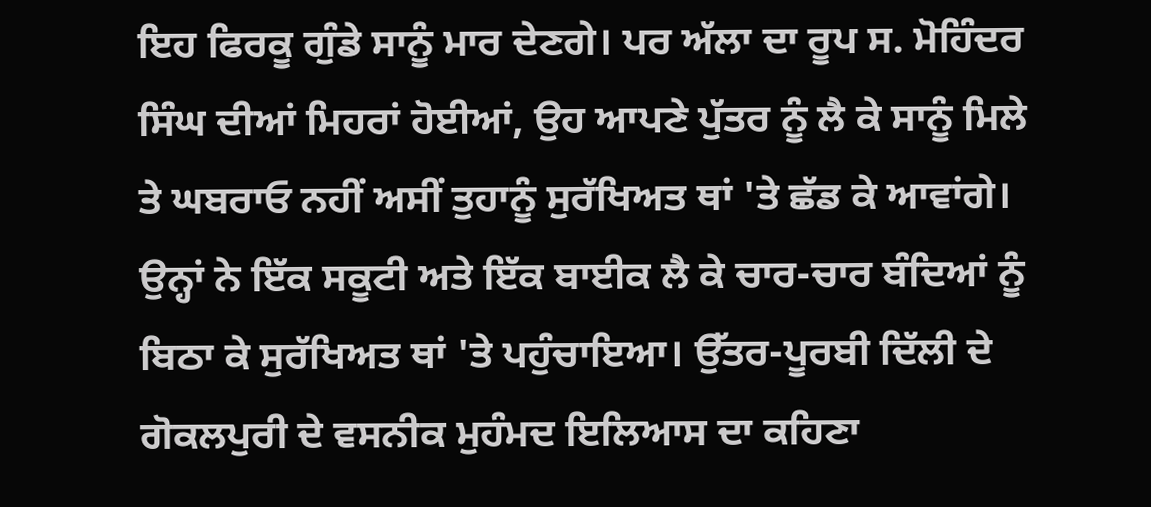ਇਹ ਫਿਰਕੂ ਗੁੰਡੇ ਸਾਨੂੰ ਮਾਰ ਦੇਣਗੇ। ਪਰ ਅੱਲਾ ਦਾ ਰੂਪ ਸ. ਮੋਹਿੰਦਰ ਸਿੰਘ ਦੀਆਂ ਮਿਹਰਾਂ ਹੋਈਆਂ, ਉਹ ਆਪਣੇ ਪੁੱਤਰ ਨੂੰ ਲੈ ਕੇ ਸਾਨੂੰ ਮਿਲੇ ਤੇ ਘਬਰਾਓ ਨਹੀਂ ਅਸੀਂ ਤੁਹਾਨੂੰ ਸੁਰੱਖਿਅਤ ਥਾਂ 'ਤੇ ਛੱਡ ਕੇ ਆਵਾਂਗੇ। ਉਨ੍ਹਾਂ ਨੇ ਇੱਕ ਸਕੂਟੀ ਅਤੇ ਇੱਕ ਬਾਈਕ ਲੈ ਕੇ ਚਾਰ-ਚਾਰ ਬੰਦਿਆਂ ਨੂੰ ਬਿਠਾ ਕੇ ਸੁਰੱਖਿਅਤ ਥਾਂ 'ਤੇ ਪਹੁੰਚਾਇਆ। ਉੱਤਰ-ਪੂਰਬੀ ਦਿੱਲੀ ਦੇ ਗੋਕਲਪੁਰੀ ਦੇ ਵਸਨੀਕ ਮੁਹੰਮਦ ਇਲਿਆਸ ਦਾ ਕਹਿਣਾ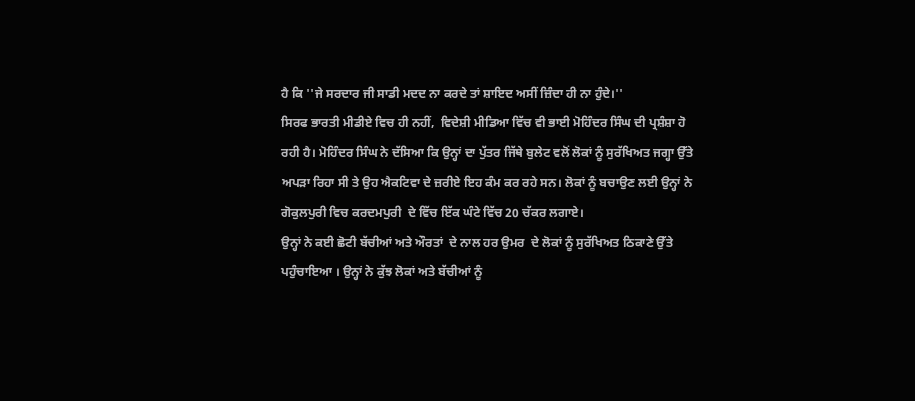ਹੈ ਕਿ ''ਜੇ ਸਰਦਾਰ ਜੀ ਸਾਡੀ ਮਦਦ ਨਾ ਕਰਦੇ ਤਾਂ ਸ਼ਾਇਦ ਅਸੀਂ ਜ਼ਿੰਦਾ ਹੀ ਨਾ ਹੁੰਦੇ।''
ਸਿਰਫ ਭਾਰਤੀ ਮੀਡੀਏ ਵਿਚ ਹੀ ਨਹੀਂ,  ਵਿਦੇਸ਼ੀ ਮੀਡਿਆ ਵਿੱਚ ਵੀ ਭਾਈ ਮੋਹਿੰਦਰ ਸਿੰਘ ਦੀ ਪ੍ਰਸ਼ੰਸ਼ਾ ਹੋ ਰਹੀ ਹੈ। ਮੋਹਿੰਦਰ ਸਿੰਘ ਨੇ ਦੱਸਿਆ ਕਿ ਉਨ੍ਹਾਂ ਦਾ ਪੁੱਤਰ ਜਿੱਥੇ ਬੁਲੇਟ ਵਲੋਂ ਲੋਕਾਂ ਨੂੰ ਸੁਰੱਖਿਅਤ ਜਗ੍ਹਾ ਉੱਤੇ ਅਪੜਾ ਰਿਹਾ ਸੀ ਤੇ ਉਹ ਐਕਟਿਵਾ ਦੇ ਜ਼ਰੀਏ ਇਹ ਕੰਮ ਕਰ ਰਹੇ ਸਨ। ਲੋਕਾਂ ਨੂੰ ਬਚਾਉਣ ਲਈ ਉਨ੍ਹਾਂ ਨੇ ਗੋਕੁਲਪੁਰੀ ਵਿਚ ਕਰਦਮਪੁਰੀ  ਦੇ ਵਿੱਚ ਇੱਕ ਘੰਟੇ ਵਿੱਚ 20 ਚੱਕਰ ਲਗਾਏ।
ਉਨ੍ਹਾਂ ਨੇ ਕਈ ਛੋਟੀ ਬੱਚੀਆਂ ਅਤੇ ਔਰਤਾਂ  ਦੇ ਨਾਲ ਹਰ ਉਮਰ  ਦੇ ਲੋਕਾਂ ਨੂੰ ਸੁਰੱਖਿਅਤ ਠਿਕਾਣੇ ਉੱਤੇ ਪਹੁੰਚਾਇਆ । ਉਨ੍ਹਾਂ ਨੇ ਕੁੱਝ ਲੋਕਾਂ ਅਤੇ ਬੱਚੀਆਂ ਨੂੰ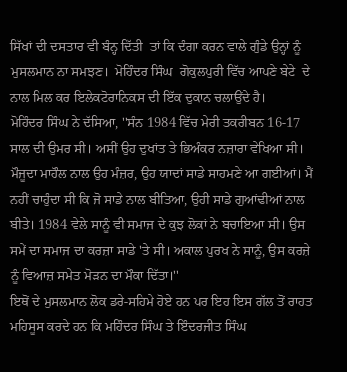ਸਿੱਖਾਂ ਦੀ ਦਸਤਾਰ ਵੀ ਬੰਨ੍ਹ ਦਿੱਤੀ  ਤਾਂ ਕਿ ਦੰਗਾ ਕਰਨ ਵਾਲੇ ਗੁੰਡੇ ਉਨ੍ਹਾਂ ਨੂੰ ਮੁਸਲਮਾਨ ਨਾ ਸਮਝਣ।  ਮੋਹਿੰਦਰ ਸਿੰਘ  ਗੋਕੁਲਪੁਰੀ ਵਿੱਚ ਆਪਣੇ ਬੇਟੇ  ਦੇ ਨਾਲ ਮਿਲ ਕਰ ਇਲੇਕਟੋਰਾਨਿਕਸ ਦੀ ਇੱਕ ਦੁਕਾਨ ਚਲਾਉਂਦੇ ਹੈ।
ਮੋਹਿੰਦਰ ਸਿੰਘ ਨੇ ਦੱਸਿਆ, ''ਸੰਨ 1984 ਵਿੱਚ ਮੇਰੀ ਤਕਰੀਬਨ 16-17 ਸਾਲ ਦੀ ਉਮਰ ਸੀ। ਅਸੀਂ ਉਹ ਦੁਖਾਂਤ ਤੇ ਭਿਅੰਕਰ ਨਜ਼ਾਰਾ ਵੇਖਿਆ ਸੀ। ਮੌਜੂਦਾ ਮਾਹੌਲ ਨਾਲ ਉਹ ਮੰਜ਼ਰ, ਉਹ ਯਾਦਾਂ ਸਾਡੇ ਸਾਹਮਣੇ ਆ ਗਈਆਂ। ਮੈਂ ਨਹੀਂ ਚਾਹੁੰਦਾ ਸੀ ਕਿ ਜੋ ਸਾਡੇ ਨਾਲ ਬੀਤਿਆ, ਉਹੀ ਸਾਡੇ ਗੁਆਂਢੀਆਂ ਨਾਲ ਬੀਤੇ। 1984 ਵੇਲੇ ਸਾਨੂੰ ਵੀ ਸਮਾਜ ਦੇ ਕੁਝ ਲੋਕਾਂ ਨੇ ਬਚਾਇਆ ਸੀ। ਉਸ ਸਮੇਂ ਦਾ ਸਮਾਜ ਦਾ ਕਰਜ਼ਾ ਸਾਡੇ 'ਤੇ ਸੀ। ਅਕਾਲ ਪੁਰਖ ਨੇ ਸਾਨੂੰ, ਉਸ ਕਰਜ਼ੇ ਨੂੰ ਵਿਆਜ਼ ਸਮੇਤ ਮੋੜਨ ਦਾ ਮੌਕਾ ਦਿੱਤਾ।''
ਇਥੋਂ ਦੇ ਮੁਸਲਮਾਨ ਲੋਕ ਡਰੇ-ਸਹਿਮੇ ਹੋਏ ਹਨ ਪਰ ਇਹ ਇਸ ਗੱਲ ਤੋਂ ਰਾਹਤ ਮਹਿਸੂਸ ਕਰਦੇ ਹਨ ਕਿ ਮਹਿੰਦਰ ਸਿੰਘ ਤੇ ਇੰਦਰਜੀਤ ਸਿੰਘ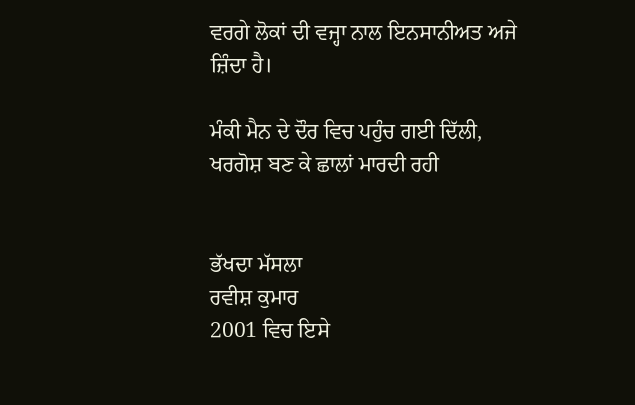ਵਰਗੇ ਲੋਕਾਂ ਦੀ ਵਜ੍ਹਾ ਨਾਲ ਇਨਸਾਨੀਅਤ ਅਜੇ ਜ਼ਿੰਦਾ ਹੈ।

ਮੰਕੀ ਮੈਨ ਦੇ ਦੌਰ ਵਿਚ ਪਹੁੰਚ ਗਈ ਦਿੱਲੀ,
ਖਰਗੋਸ਼ ਬਣ ਕੇ ਛਾਲਾਂ ਮਾਰਦੀ ਰਹੀ


ਭੱਖਦਾ ਮੱਸਲਾ
ਰਵੀਸ਼ ਕੁਮਾਰ
2001 ਵਿਚ ਇਸੇ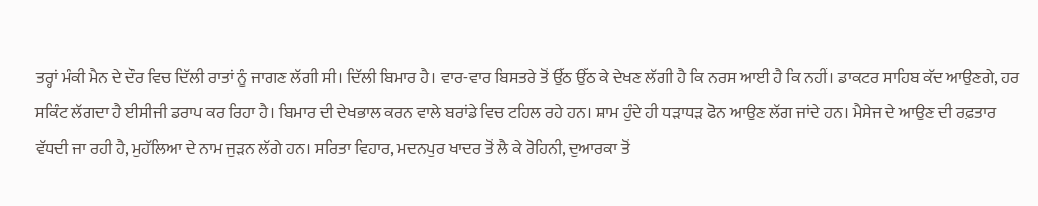ਤਰ੍ਹਾਂ ਮੰਕੀ ਮੈਨ ਦੇ ਦੌਰ ਵਿਚ ਦਿੱਲੀ ਰਾਤਾਂ ਨੂੰ ਜਾਗਣ ਲੱਗੀ ਸੀ। ਦਿੱਲੀ ਬਿਮਾਰ ਹੈ। ਵਾਰ-ਵਾਰ ਬਿਸਤਰੇ ਤੋਂ ਉੱਠ ਉੱਠ ਕੇ ਦੇਖਣ ਲੱਗੀ ਹੈ ਕਿ ਨਰਸ ਆਈ ਹੈ ਕਿ ਨਹੀਂ। ਡਾਕਟਰ ਸਾਹਿਬ ਕੱਦ ਆਉਣਗੇ, ਹਰ ਸਕਿੰਟ ਲੱਗਦਾ ਹੈ ਈਸੀਜੀ ਡਰਾਪ ਕਰ ਰਿਹਾ ਹੈ। ਬਿਮਾਰ ਦੀ ਦੇਖਭਾਲ ਕਰਨ ਵਾਲੇ ਬਰਾਂਡੇ ਵਿਚ ਟਹਿਲ ਰਹੇ ਹਨ। ਸ਼ਾਮ ਹੁੰਦੇ ਹੀ ਧੜਾਧੜ ਫੋਨ ਆਉਣ ਲੱਗ ਜਾਂਦੇ ਹਨ। ਮੈਸੇਜ ਦੇ ਆਉਣ ਦੀ ਰਫ਼ਤਾਰ ਵੱਧਦੀ ਜਾ ਰਹੀ ਹੈ, ਮੁਹੱਲਿਆ ਦੇ ਨਾਮ ਜੁੜਨ ਲੱਗੇ ਹਨ। ਸਰਿਤਾ ਵਿਹਾਰ, ਮਦਨਪੁਰ ਖਾਦਰ ਤੋਂ ਲੈ ਕੇ ਰੋਹਿਨੀ, ਦੁਆਰਕਾ ਤੋਂ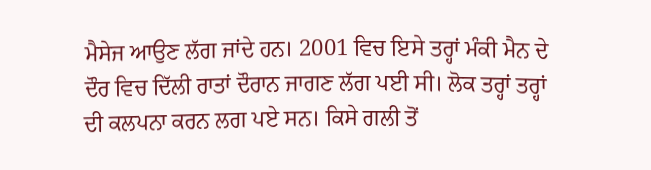ਮੈਸੇਜ ਆਉਣ ਲੱਗ ਜਾਂਦੇ ਹਨ। 2001 ਵਿਚ ਇਸੇ ਤਰ੍ਹਾਂ ਮੰਕੀ ਮੈਨ ਦੇ ਦੌਰ ਵਿਚ ਦਿੱਲੀ ਰਾਤਾਂ ਦੌਰਾਨ ਜਾਗਣ ਲੱਗ ਪਈ ਸੀ। ਲੋਕ ਤਰ੍ਹਾਂ ਤਰ੍ਹਾਂ ਦੀ ਕਲਪਨਾ ਕਰਨ ਲਗ ਪਏ ਸਨ। ਕਿਸੇ ਗਲੀ ਤੋਂ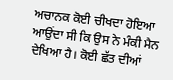ਅਚਾਨਕ ਕੋਈ ਚੀਖਦਾ ਹੋਇਆ ਆਉਂਦਾ ਸੀ ਕਿ ਉਸ ਨੇ ਮੰਕੀ ਮੈਨ ਦੇਖਿਆ ਹੈ। ਕੋਈ ਛੱਤ ਦੀਆਂ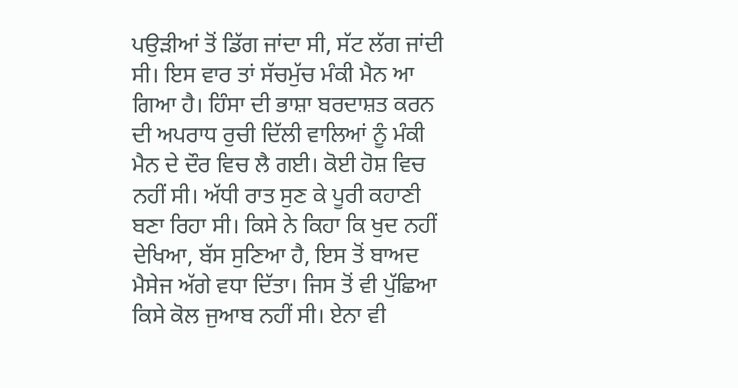ਪਉੜੀਆਂ ਤੋਂ ਡਿੱਗ ਜਾਂਦਾ ਸੀ, ਸੱਟ ਲੱਗ ਜਾਂਦੀ ਸੀ। ਇਸ ਵਾਰ ਤਾਂ ਸੱਚਮੁੱਚ ਮੰਕੀ ਮੈਨ ਆ ਗਿਆ ਹੈ। ਹਿੰਸਾ ਦੀ ਭਾਸ਼ਾ ਬਰਦਾਸ਼ਤ ਕਰਨ ਦੀ ਅਪਰਾਧ ਰੁਚੀ ਦਿੱਲੀ ਵਾਲਿਆਂ ਨੂੰ ਮੰਕੀ ਮੈਨ ਦੇ ਦੌਰ ਵਿਚ ਲੈ ਗਈ। ਕੋਈ ਹੋਸ਼ ਵਿਚ ਨਹੀਂ ਸੀ। ਅੱਧੀ ਰਾਤ ਸੁਣ ਕੇ ਪੂਰੀ ਕਹਾਣੀ ਬਣਾ ਰਿਹਾ ਸੀ। ਕਿਸੇ ਨੇ ਕਿਹਾ ਕਿ ਖੁਦ ਨਹੀਂ ਦੇਖਿਆ, ਬੱਸ ਸੁਣਿਆ ਹੈ, ਇਸ ਤੋਂ ਬਾਅਦ ਮੈਸੇਜ ਅੱਗੇ ਵਧਾ ਦਿੱਤਾ। ਜਿਸ ਤੋਂ ਵੀ ਪੁੱਛਿਆ ਕਿਸੇ ਕੋਲ ਜੁਆਬ ਨਹੀਂ ਸੀ। ਏਨਾ ਵੀ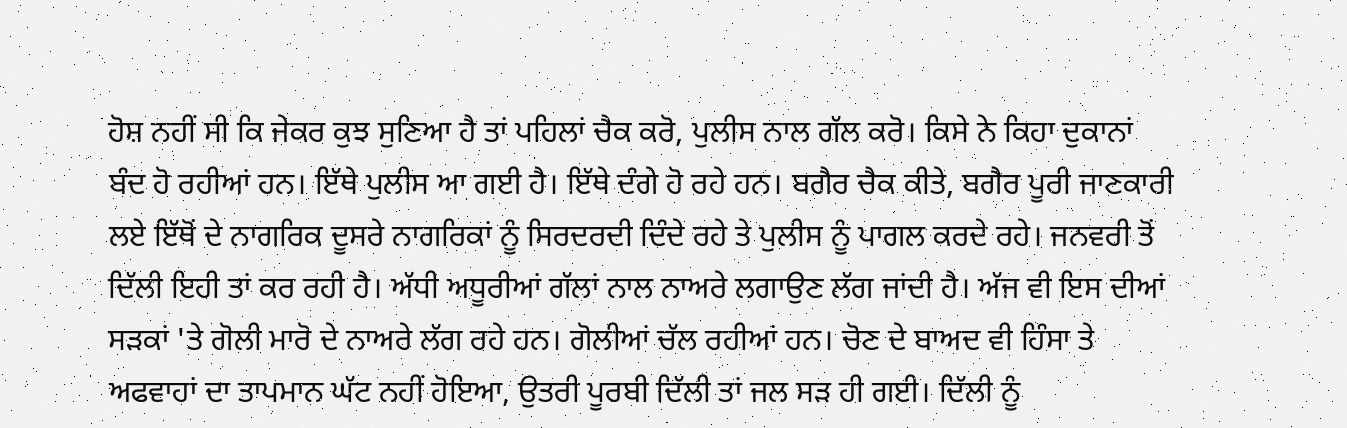ਹੋਸ਼ ਨਹੀਂ ਸੀ ਕਿ ਜੇਕਰ ਕੁਝ ਸੁਣਿਆ ਹੈ ਤਾਂ ਪਹਿਲਾਂ ਚੈਕ ਕਰੋ, ਪੁਲੀਸ ਨਾਲ ਗੱਲ ਕਰੋ। ਕਿਸੇ ਨੇ ਕਿਹਾ ਦੁਕਾਨਾਂ ਬੰਦ ਹੋ ਰਹੀਆਂ ਹਨ। ਇੱਥੇ ਪੁਲੀਸ ਆ ਗਈ ਹੈ। ਇੱਥੇ ਦੰਗੇ ਹੋ ਰਹੇ ਹਨ। ਬਗੈਰ ਚੈਕ ਕੀਤੇ, ਬਗੈਰ ਪੂਰੀ ਜਾਣਕਾਰੀ ਲਏ ਇੱਥੋਂ ਦੇ ਨਾਗਰਿਕ ਦੂਸਰੇ ਨਾਗਰਿਕਾਂ ਨੂੰ ਸਿਰਦਰਦੀ ਦਿੰਦੇ ਰਹੇ ਤੇ ਪੁਲੀਸ ਨੂੰ ਪਾਗਲ ਕਰਦੇ ਰਹੇ। ਜਨਵਰੀ ਤੋਂ ਦਿੱਲੀ ਇਹੀ ਤਾਂ ਕਰ ਰਹੀ ਹੈ। ਅੱਧੀ ਅਧੂਰੀਆਂ ਗੱਲਾਂ ਨਾਲ ਨਾਅਰੇ ਲਗਾਉਣ ਲੱਗ ਜਾਂਦੀ ਹੈ। ਅੱਜ ਵੀ ਇਸ ਦੀਆਂ ਸੜਕਾਂ 'ਤੇ ਗੋਲੀ ਮਾਰੋ ਦੇ ਨਾਅਰੇ ਲੱਗ ਰਹੇ ਹਨ। ਗੋਲੀਆਂ ਚੱਲ ਰਹੀਆਂ ਹਨ। ਚੋਣ ਦੇ ਬਾਅਦ ਵੀ ਹਿੰਸਾ ਤੇ ਅਫਵਾਹਾਂ ਦਾ ਤਾਪਮਾਨ ਘੱਟ ਨਹੀਂ ਹੋਇਆ, ਉਤਰੀ ਪੂਰਬੀ ਦਿੱਲੀ ਤਾਂ ਜਲ ਸੜ ਹੀ ਗਈ। ਦਿੱਲੀ ਨੂੰ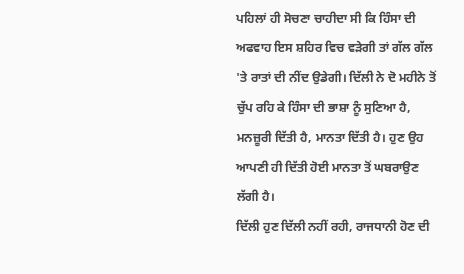ਪਹਿਲਾਂ ਹੀ ਸੋਚਣਾ ਚਾਹੀਦਾ ਸੀ ਕਿ ਹਿੰਸਾ ਦੀ ਅਫਵਾਹ ਇਸ ਸ਼ਹਿਰ ਵਿਚ ਵੜੇਗੀ ਤਾਂ ਗੱਲ ਗੱਲ 'ਤੇ ਰਾਤਾਂ ਦੀ ਨੀਂਦ ਉਡੇਗੀ। ਦਿੱਲੀ ਨੇ ਦੋ ਮਹੀਨੇ ਤੋਂ ਚੁੱਪ ਰਹਿ ਕੇ ਹਿੰਸਾ ਦੀ ਭਾਸ਼ਾ ਨੂੰ ਸੁਣਿਆ ਹੈ, ਮਨਜ਼ੂਰੀ ਦਿੱਤੀ ਹੈ, ਮਾਨਤਾ ਦਿੱਤੀ ਹੈ। ਹੁਣ ਉਹ ਆਪਣੀ ਹੀ ਦਿੱਤੀ ਹੋਈ ਮਾਨਤਾ ਤੋਂ ਘਬਰਾਉਣ ਲੱਗੀ ਹੈ।
ਦਿੱਲੀ ਹੁਣ ਦਿੱਲੀ ਨਹੀਂ ਰਹੀ, ਰਾਜਧਾਨੀ ਹੋਣ ਦੀ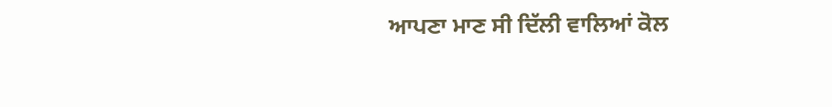ਆਪਣਾ ਮਾਣ ਸੀ ਦਿੱਲੀ ਵਾਲਿਆਂ ਕੋਲ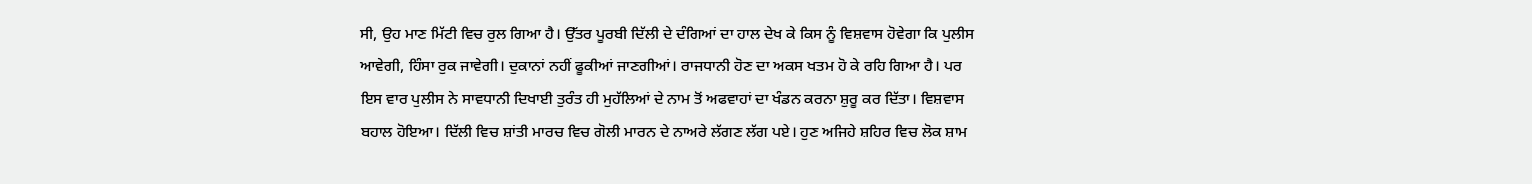ਸੀ, ਉਹ ਮਾਣ ਮਿੱਟੀ ਵਿਚ ਰੁਲ ਗਿਆ ਹੈ। ਉੱਤਰ ਪੂਰਬੀ ਦਿੱਲੀ ਦੇ ਦੰਗਿਆਂ ਦਾ ਹਾਲ ਦੇਖ ਕੇ ਕਿਸ ਨੂੰ ਵਿਸ਼ਵਾਸ ਹੋਵੇਗਾ ਕਿ ਪੁਲੀਸ ਆਵੇਗੀ, ਹਿੰਸਾ ਰੁਕ ਜਾਵੇਗੀ। ਦੁਕਾਨਾਂ ਨਹੀਂ ਫੂਕੀਆਂ ਜਾਣਗੀਆਂ। ਰਾਜਧਾਨੀ ਹੋਣ ਦਾ ਅਕਸ ਖਤਮ ਹੋ ਕੇ ਰਹਿ ਗਿਆ ਹੈ। ਪਰ ਇਸ ਵਾਰ ਪੁਲੀਸ ਨੇ ਸਾਵਧਾਨੀ ਦਿਖਾਈ ਤੁਰੰਤ ਹੀ ਮੁਹੱਲਿਆਂ ਦੇ ਨਾਮ ਤੋਂ ਅਫਵਾਹਾਂ ਦਾ ਖੰਡਨ ਕਰਨਾ ਸ਼ੁਰੂ ਕਰ ਦਿੱਤਾ। ਵਿਸ਼ਵਾਸ ਬਹਾਲ ਹੋਇਆ। ਦਿੱਲੀ ਵਿਚ ਸ਼ਾਂਤੀ ਮਾਰਚ ਵਿਚ ਗੋਲੀ ਮਾਰਨ ਦੇ ਨਾਅਰੇ ਲੱਗਣ ਲੱਗ ਪਏ। ਹੁਣ ਅਜਿਹੇ ਸ਼ਹਿਰ ਵਿਚ ਲੋਕ ਸ਼ਾਮ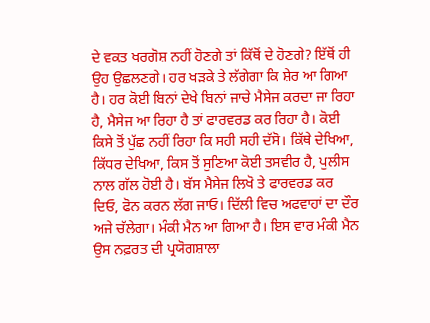ਦੇ ਵਕਤ ਖਰਗੋਸ਼ ਨਹੀਂ ਹੋਣਗੇ ਤਾਂ ਕਿੱਥੋਂ ਦੇ ਹੋਣਗੇ? ਇੱਥੋਂ ਹੀ ਉਹ ਉਛਲਣਗੇ। ਹਰ ਖੜਕੇ ਤੇ ਲੱਗੇਗਾ ਕਿ ਸ਼ੇਰ ਆ ਗਿਆ ਹੈ। ਹਰ ਕੋਈ ਬਿਨਾਂ ਦੇਖੇ ਬਿਨਾਂ ਜਾਚੇ ਮੈਸੇਜ ਕਰਦਾ ਜਾ ਰਿਹਾ ਹੈ, ਮੈਸੇਜ ਆ ਰਿਹਾ ਹੈ ਤਾਂ ਫਾਰਵਰਡ ਕਰ ਰਿਹਾ ਹੈ। ਕੋਈ ਕਿਸੇ ਤੋਂ ਪੁੱਛ ਨਹੀਂ ਰਿਹਾ ਕਿ ਸਹੀ ਸਹੀ ਦੱਸੋ। ਕਿੱਥੇ ਦੇਖਿਆ, ਕਿੱਧਰ ਦੇਖਿਆ, ਕਿਸ ਤੋਂ ਸੁਣਿਆ ਕੋਈ ਤਸਵੀਰ ਹੈ, ਪੁਲੀਸ ਨਾਲ ਗੱਲ ਹੋਈ ਹੈ। ਬੱਸ ਮੈਸੇਜ ਲਿਖੋ ਤੇ ਫਾਰਵਰਡ ਕਰ ਦਿਓ, ਫੋਨ ਕਰਨ ਲੱਗ ਜਾਓ। ਦਿੱਲੀ ਵਿਚ ਅਫਵਾਹਾਂ ਦਾ ਦੌਰ ਅਜੇ ਚੱਲੇਗਾ। ਮੰਕੀ ਮੈਨ ਆ ਗਿਆ ਹੈ। ਇਸ ਵਾਰ ਮੰਕੀ ਮੈਨ ਉਸ ਨਫ਼ਰਤ ਦੀ ਪ੍ਰਯੋਗਸ਼ਾਲਾ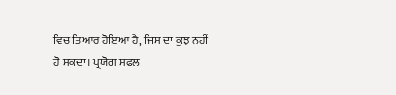ਵਿਚ ਤਿਆਰ ਹੋਇਆ ਹੈ, ਜਿਸ ਦਾ ਕੁਝ ਨਹੀਂ ਹੋ ਸਕਦਾ। ਪ੍ਰਯੋਗ ਸਫਲ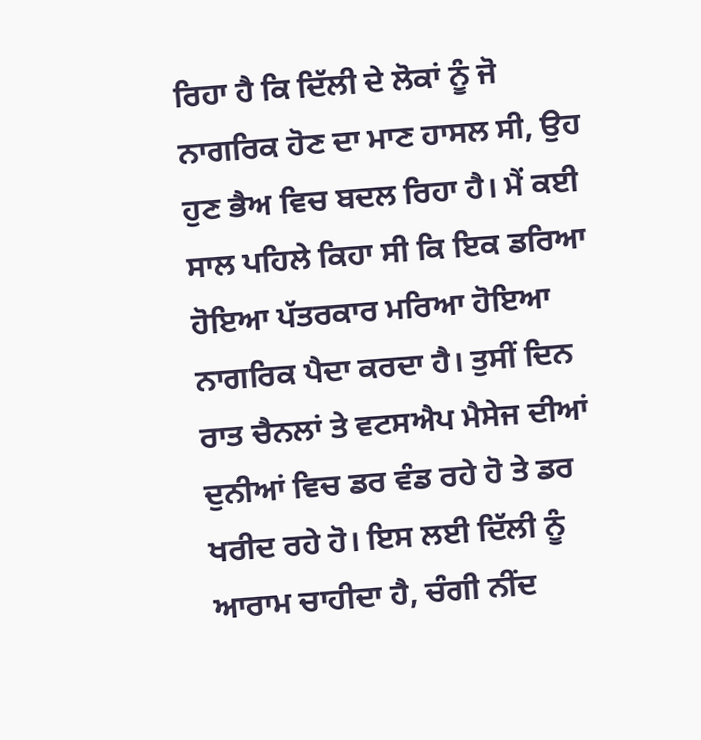ਰਿਹਾ ਹੈ ਕਿ ਦਿੱਲੀ ਦੇ ਲੋਕਾਂ ਨੂੰ ਜੋ ਨਾਗਰਿਕ ਹੋਣ ਦਾ ਮਾਣ ਹਾਸਲ ਸੀ, ਉਹ ਹੁਣ ਭੈਅ ਵਿਚ ਬਦਲ ਰਿਹਾ ਹੈ। ਮੈਂ ਕਈ ਸਾਲ ਪਹਿਲੇ ਕਿਹਾ ਸੀ ਕਿ ਇਕ ਡਰਿਆ ਹੋਇਆ ਪੱਤਰਕਾਰ ਮਰਿਆ ਹੋਇਆ ਨਾਗਰਿਕ ਪੈਦਾ ਕਰਦਾ ਹੈ। ਤੁਸੀਂ ਦਿਨ ਰਾਤ ਚੈਨਲਾਂ ਤੇ ਵਟਸਐਪ ਮੈਸੇਜ ਦੀਆਂ ਦੁਨੀਆਂ ਵਿਚ ਡਰ ਵੰਡ ਰਹੇ ਹੋ ਤੇ ਡਰ ਖਰੀਦ ਰਹੇ ਹੋ। ਇਸ ਲਈ ਦਿੱਲੀ ਨੂੰ ਆਰਾਮ ਚਾਹੀਦਾ ਹੈ, ਚੰਗੀ ਨੀਂਦ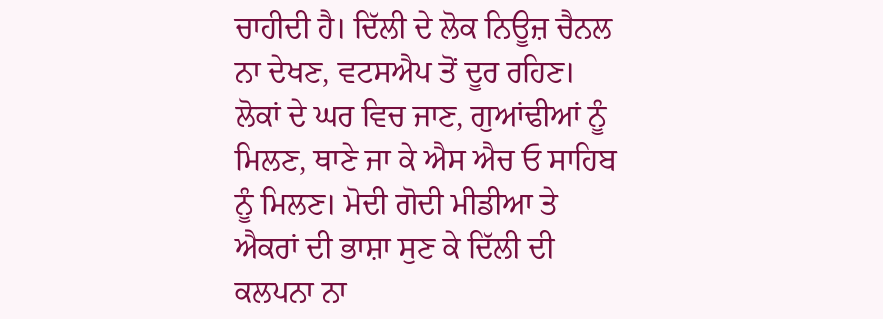ਚਾਹੀਦੀ ਹੈ। ਦਿੱਲੀ ਦੇ ਲੋਕ ਨਿਊਜ਼ ਚੈਨਲ ਨਾ ਦੇਖਣ, ਵਟਸਐਪ ਤੋਂ ਦੂਰ ਰਹਿਣ। ਲੋਕਾਂ ਦੇ ਘਰ ਵਿਚ ਜਾਣ, ਗੁਆਂਢੀਆਂ ਨੂੰ ਮਿਲਣ, ਥਾਣੇ ਜਾ ਕੇ ਐਸ ਐਚ ਓ ਸਾਹਿਬ ਨੂੰ ਮਿਲਣ। ਮੋਦੀ ਗੋਦੀ ਮੀਡੀਆ ਤੇ ਐਕਰਾਂ ਦੀ ਭਾਸ਼ਾ ਸੁਣ ਕੇ ਦਿੱਲੀ ਦੀ ਕਲਪਨਾ ਨਾ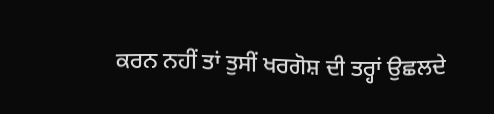ਕਰਨ ਨਹੀਂ ਤਾਂ ਤੁਸੀਂ ਖਰਗੋਸ਼ ਦੀ ਤਰ੍ਹਾਂ ਉਛਲਦੇ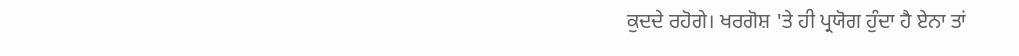ਕੁਦਦੇ ਰਹੋਗੇ। ਖਰਗੋਸ਼ 'ਤੇ ਹੀ ਪ੍ਰਯੋਗ ਹੁੰਦਾ ਹੈ ਏਨਾ ਤਾਂ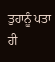ਤੁਹਾਨੂੰ ਪਤਾ ਹੀ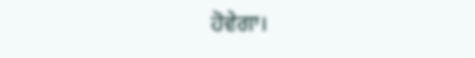ਹੋਵੇਗਾ।